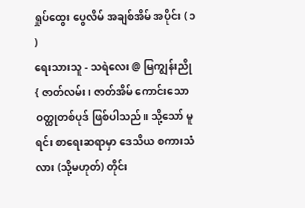ရှုပ်ထွေး ပွေလိမ် အချစ်အိမ် အပိုင်း ( ၁ )
ရေးသားသူ - သရဲလေး @ မြကျွန်းညို
{ ဇာတ်လမ်း၊ ဇာတ်အိမ် ကောင်းသော ဝတ္ထုတစ်ပုဒ် ဖြစ်ပါသည်။ သို့သော် မူရင်း စာရေးဆရာမှာ ဒေသိယ စကားသံလား (သို့မဟုတ်) တိုင်း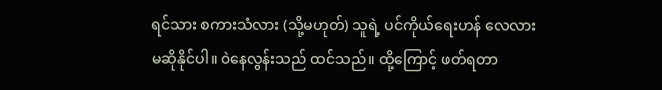ရင်သား စကားသံလား (သို့မဟုတ်) သူရဲ့ ပင်ကိုယ်ရေးဟန် လေလား မဆိုနိုင်ပါ။ ၀ဲနေလွန်းသည် ထင်သည်။ ထို့ကြောင့် ဖတ်ရတာ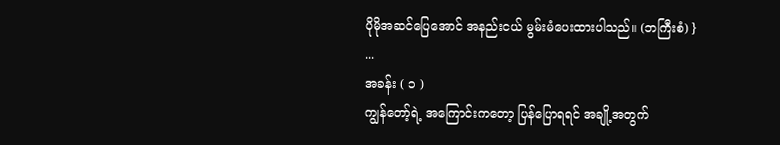ပိုမိုအဆင်ပြေအောင် အနည်းငယ် မွမ်းမံပေးထားပါသည်။ (ဘကြီးစံ) }
...
အခန်း ( ၁ )
ကျွန်တော့်ရဲ့ အကြောင်းကတော့ ပြန်ပြောရရင် အချို့အတွက်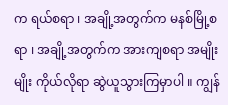က ရယ်စရာ ၊ အချို့အတွက်က မနစ်မြို့စရာ ၊ အချို့အတွက်က အားကျစရာ အမျိုးမျိုး ကိုယ်လိုရာ ဆွဲယူသွားကြမှာပါ ။ ကျွန်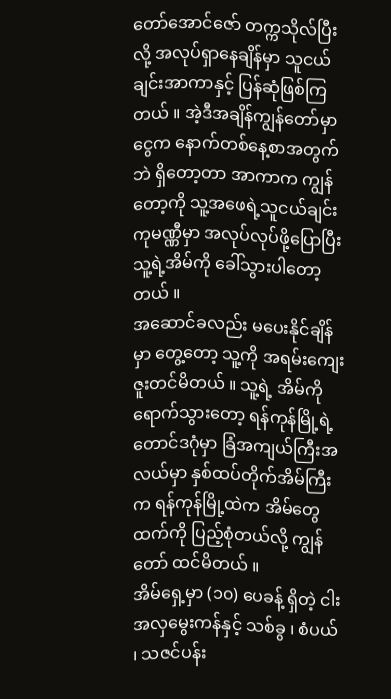တော်အောင်ဇော် တက္ကသိုလ်ပြီးလို့ အလုပ်ရှာနေချိန်မှာ သူငယ်ချင်းအာကာနှင့် ပြန်ဆုံဖြစ်ကြတယ် ။ အဲ့ဒီအချိန်ကျွန်တော်မှာ ငွေက နောက်တစ်နေ့စာအတွက်ဘဲ ရှိတော့တာ အာကာက ကျွန်တော့ကို သူ့အဖေရဲ့သူငယ်ချင်း ကုမဏ္ဏီမှာ အလုပ်လုပ်ဖို့ပြောပြီး သူ့ရဲ့အိမ်ကို ခေါ်သွားပါတော့တယ် ။
အဆောင်ခလည်း မပေးနိုင်ချိန်မှာ တွေ့တော့ သူ့ကို အရမ်းကျေးဇူးတင်မိတယ် ။ သူ့ရဲ့ အိမ်ကို ရောက်သွားတော့ ရန်ကုန်မြို့ရဲ့ တောင်ဒဂုံမှာ ခြံအကျယ်ကြီးအလယ်မှာ နှစ်ထပ်တိုက်အိမ်ကြီးက ရန်ကုန်မြို့ထဲက အိမ်တွေထက်ကို ပြည့်စုံတယ်လို့ ကျွန်တော် ထင်မိတယ် ။
အိမ်ရှေ့မှာ (၁၀) ပေခန့် ရှိတဲ့ ငါးအလှမွေးကန်နှင့် သစ်ခွ ၊ စံပယ် ၊ သဇင်ပန်း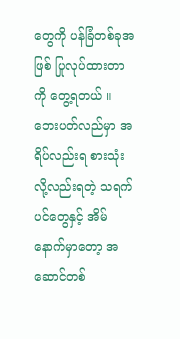တွေကို ပန်ခြံတစ်ခုအဖြစ် ပြုလုပ်ထားတာကို တွေ့ရတယ် ။ ဘေးပတ်လည်မှာ အရိပ်လည်းရ စားသုံးလို့လည်းရတဲ့ သရက်ပင်တွေနှင့် အိမ်နောက်မှာတော့ အဆောင်တစ်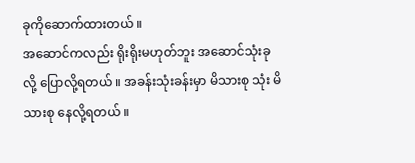ခုကိုဆောက်ထားတယ် ။
အဆောင်ကလည်း ရိုးရိုးမဟုတ်ဘူး အဆောင်သုံးခု လို့ ပြောလို့ရတယ် ။ အခန်းသုံးခန်းမှာ မိသားစု သုံး မိသားစု နေလို့ရတယ် ။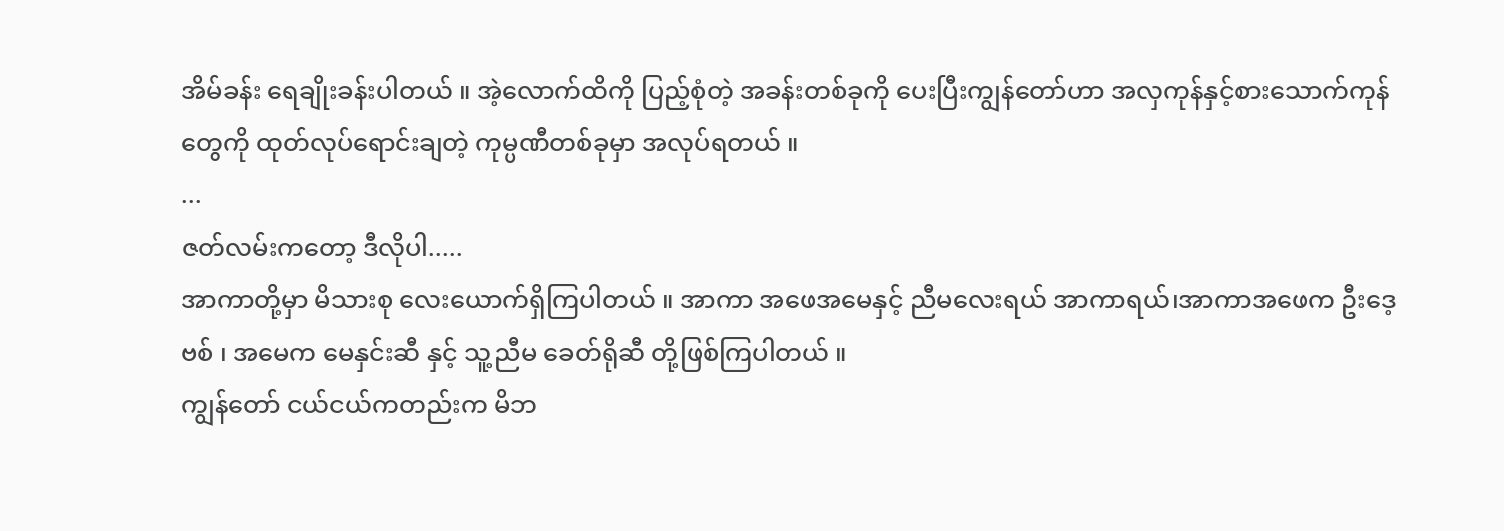အိမ်ခန်း ရေချိုးခန်းပါတယ် ။ အဲ့လောက်ထိကို ပြည့်စုံတဲ့ အခန်းတစ်ခုကို ပေးပြီးကျွန်တော်ဟာ အလှကုန်နှင့်စားသောက်ကုန်တွေကို ထုတ်လုပ်ရောင်းချတဲ့ ကုမ္ပဏီတစ်ခုမှာ အလုပ်ရတယ် ။
...
ဇတ်လမ်းကတော့ ဒီလိုပါ.....
အာကာတို့မှာ မိသားစု လေးယောက်ရှိကြပါတယ် ။ အာကာ အဖေအမေနှင့် ညီမလေးရယ် အာကာရယ်၊အာကာအဖေက ဦးဒေ့ဗစ် ၊ အမေက မေနှင်းဆီ နှင့် သူ့ညီမ ခေတ်ရိုဆီ တို့ဖြစ်ကြပါတယ် ။
ကျွန်တော် ငယ်ငယ်ကတည်းက မိဘ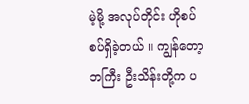မဲ့မို့ အလုပ်တိုင်း ဟိုစပ်စပ်ရှိခဲ့တယ် ။ ကျွန်တော့ဘကြီး ဦးသိန်းတို့က ပ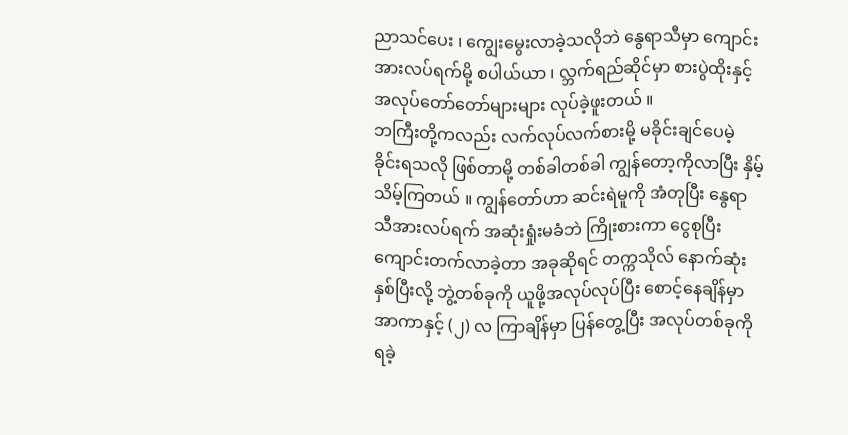ညာသင်ပေး ၊ ကျွေးမွေးလာခဲ့သလိုဘဲ နွေရာသီမှာ ကျောင်းအားလပ်ရက်မို့ စပါယ်ယာ ၊ လ္ဘက်ရည်ဆိုင်မှာ စားပွဲထိုးနှင့် အလုပ်တော်တော်များများ လုပ်ခဲ့ဖူးတယ် ။
ဘကြီးတို့ကလည်း လက်လုပ်လက်စားမို့ မခိုင်းချင်ပေမဲ့ ခိုင်းရသလို ဖြစ်တာမို့ တစ်ခါတစ်ခါ ကျွန်တော့ကိုလာပြီး နှိမ့်သိမ့်ကြတယ် ။ ကျွန်တော်ဟာ ဆင်းရဲမူကို အံတုပြီး နွေရာသီအားလပ်ရက် အဆုံးရှုံးမခံဘဲ ကြိုးစားကာ ငွေစုပြီး ကျောင်းတက်လာခဲ့တာ အခုဆိုရင် တက္ကသိုလ် နောက်ဆုံးနှစ်ပြီးလို့ ဘွဲ့တစ်ခုကို ယူဖို့အလုပ်လုပ်ပြီး စောင့်နေချိန်မှာ အာကာနှင့် (၂) လ ကြာချိန်မှာ ပြန်တွေ့ပြီး အလုပ်တစ်ခုကို ရခဲ့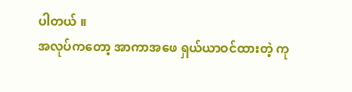ပါတယ် ။
အလုပ်ကတော့ အာကာအဖေ ရှယ်ယာဝင်ထားတဲ့ ကု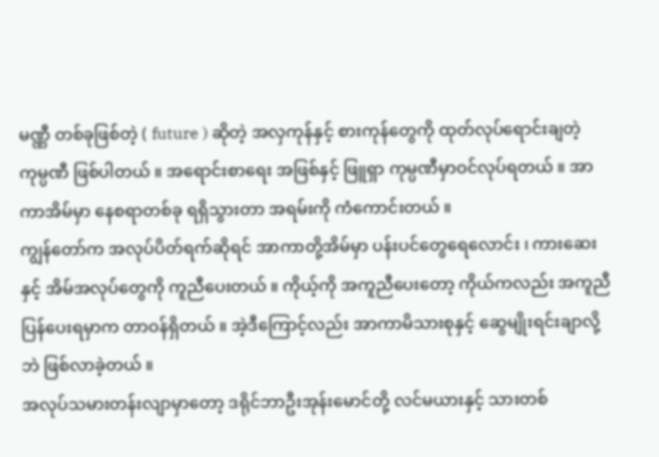မဏ္ဏီ တစ်ခုဖြစ်တဲ့ ( future ) ဆိုတဲ့ အလှကုန်နှင့် စားကုန်တွေကို ထုတ်လုပ်ရောင်းချတဲ့ ကုမ္ပဏီ ဖြစ်ပါတယ် ။ အရောင်းစာရေး အဖြစ်နှင့် ဖြူရှာ ကုမ္ပဏီမှာဝင်လုပ်ရတယ် ။ အာကာအိမ်မှာ နေစရာတစ်ခု ရရှိသွားတာ အရမ်းကို ကံကောင်းတယ် ။
ကျွန်တော်က အလုပ်ပိတ်ရက်ဆိုရင် အာကာတို့အိမ်မှာ ပန်းပင်တွေရေလောင်း ၊ ကားဆေး နှင့် အိမ်အလုပ်တွေကို ကူညီပေးတယ် ။ ကိုယ့်ကို အကူညီပေးတော့ ကိုယ်ကလည်း အကူညီပြန်ပေးရမှာက တာဝန်ရှိတယ် ။ အဲ့ဒီကြောင့်လည်း အာကာမိသားစုနှင့် ဆွေမျိုးရင်းချာလို့ဘဲ ဖြစ်လာခဲ့တယ် ။
အလုပ်သမားတန်းလျာမှာတော့ ဒရိုင်ဘာဦးအုန်းမောင်တို့ လင်မယားနှင့် သားတစ်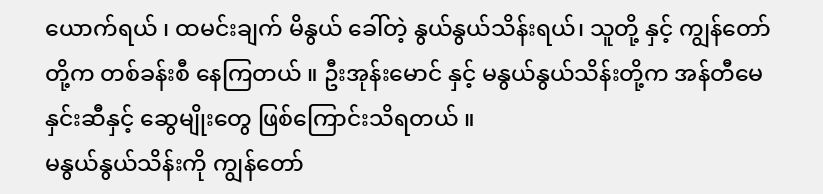ယောက်ရယ် ၊ ထမင်းချက် မိနွယ် ခေါ်တဲ့ နွယ်နွယ်သိန်းရယ်၊ သူတို့ နှင့် ကျွန်တော်တို့က တစ်ခန်းစီ နေကြတယ် ။ ဦးအုန်းမောင် နှင့် မနွယ်နွယ်သိန်းတို့က အန်တီမေနှင်းဆီနှင့် ဆွေမျိုးတွေ ဖြစ်ကြောင်းသိရတယ် ။
မနွယ်နွယ်သိန်းကို ကျွန်တော်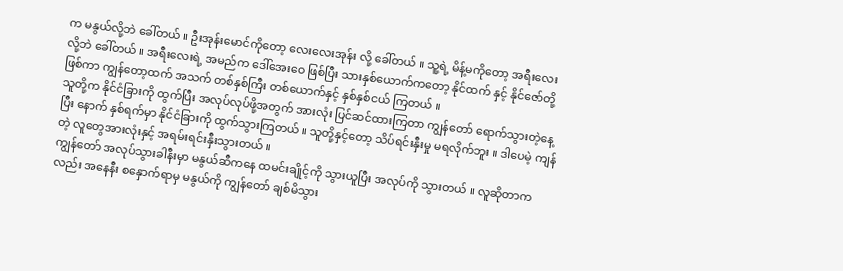က မနွယ်လို့ဘဲ ခေါ်တယ် ။ ဦးအုန်းမောင်ကိုတော့ လေးလေးအုန်း လို့ ခေါ်တယ် ။ သူ့ရဲ့ မိန့်မကိုတော့ အရီးလေးလို့ဘဲ ခေါ်တယ် ။ အရီးလေးရဲ့ အမည်က ဒေါ်အေးဝေ ဖြစ်ပြီး သားနှစ်ယောက်ကတော့ နိုင်ထက် နှင့် နိုင်ဇော်တို့ ဖြစ်ကာ ကျွန်တော့ထက် အသက် တစ်နှစ်ကြီး တစ်ယောက်နှင့် နှစ်နှစ်ငယ် ကြတယ် ။
သူတို့က နိုင်ငံခြားကို ထွက်ပြီး အလုပ်လုပ်ဖို့အတွက် အားလုံး ပြင်ဆင်ထားကြတာ ကျွန်တော် ရောက်သွားတဲ့နေ့ပြီး နောက် နှစ်ရက်မှာ နိုင်ငံခြားကို ထွက်သွားကြတယ် ။ သူတို့နှင့်တော့ သိပ်ရင်းနှီးမှု မရလိုက်ဘူး ။ ဒါပေမဲ့ ကျန်တဲ့ လူတွေအားလုံးနှင့် အရမ်းရင်းနှီးသွားတယ် ။
ကျွန်တော် အလုပ်သွားခါနီးမှာ မနွယ်ဆီကနေ ထမင်းချိုင့်ကို သွားယူပြီး အလုပ်ကို သွားတယ် ။ လူဆိုတာကလည်း အနေနီး စနှောက်ရာမှ မနွယ်ကို ကျွန်တော် ချစ်မိသွား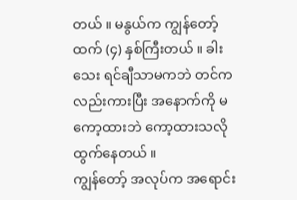တယ် ။ မနွယ်က ကျွန်တော့်ထက် (၄) နှစ်ကြီးတယ် ။ ခါးသေး ရင်ချီသာမကဘဲ တင်ကလည်းကားပြီး အနောက်ကို မကော့ထားဘဲ ကော့ထားသလို ထွက်နေတယ် ။
ကျွန်တော့် အလုပ်က အရောင်း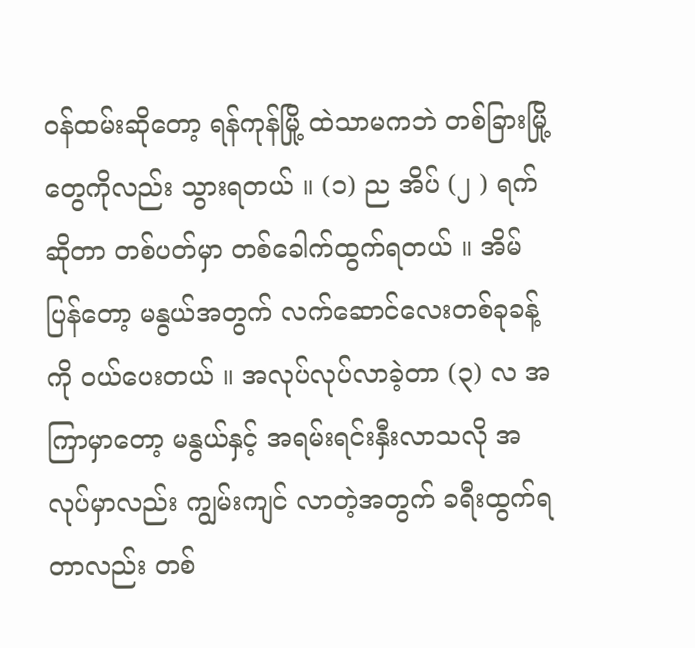ဝန်ထမ်းဆိုတော့ ရန်ကုန်မြို့ ထဲသာမကဘဲ တစ်ခြားမြို့တွေကိုလည်း သွားရတယ် ။ (၁) ည အိပ် (၂ ) ရက် ဆိုတာ တစ်ပတ်မှာ တစ်ခေါက်ထွက်ရတယ် ။ အိမ်ပြန်တော့ မနွယ်အတွက် လက်ဆောင်လေးတစ်ခုခန့်ကို ဝယ်ပေးတယ် ။ အလုပ်လုပ်လာခဲ့တာ (၃) လ အကြာမှာတော့ မနွယ်နှင့် အရမ်းရင်းနှီးလာသလို အလုပ်မှာလည်း ကျွမ်းကျင် လာတဲ့အတွက် ခရီးထွက်ရတာလည်း တစ်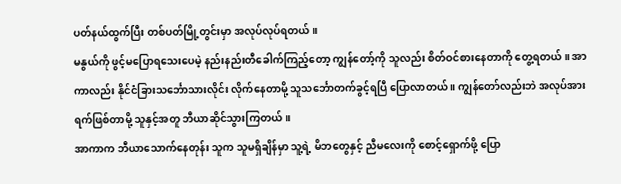ပတ်နယ်ထွက်ပြီး တစ်ပတ်မြို့တွင်းမှာ အလုပ်လုပ်ရတယ် ။
မနွယ်ကို ဖွင့်မပြောရသေးပေမဲ့ နည်းနည်းတီခေါက်ကြည့်တော့ ကျွန်တော့်ကို သူလည်း စိတ်ဝင်စားနေတာကို တွေ့ရတယ် ။ အာကာလည်း နိုင်ငံခြားသင်္ဘောသားလိုင်း လိုက်နေတာမို့ သူသင်္ဘောတက်ခွင့်ရပြီ ပြောလာတယ် ။ ကျွန်တော်လည်းဘဲ အလုပ်အားရက်ဖြစ်တာမို့ သူနှင့်အတူ ဘီယာဆိုင်သွားကြတယ် ။
အာကာက ဘီယာသောက်နေတုန်း သူက သူမရှိချိန်မှာ သူ့ရဲ့ မိဘတွေနှင့် ညီမလေးကို စောင့်ရှောက်ဖို့ ပြော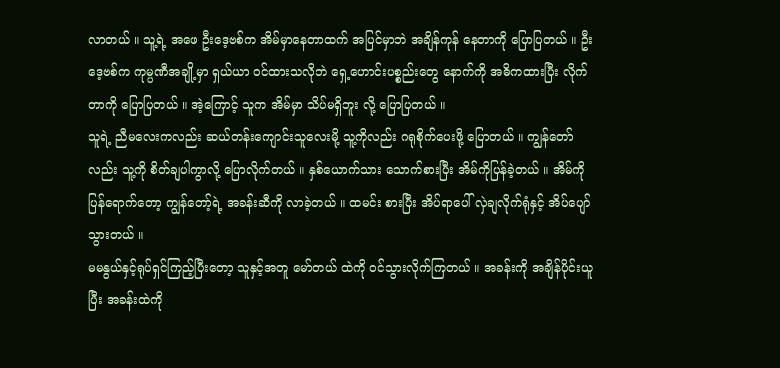လာတယ် ။ သူ့ရဲ့ အဖေ ဦးဒေ့ဗစ်က အိမ်မှာနေတာထက် အပြင်မှာဘဲ အချိန်ကုန် နေတာကို ပြောပြတယ် ။ ဦးဒေ့ဗစ်က ကုမ္ပဏီအချို့မှာ ရှယ်ယာ ဝင်ထားသလိုဘဲ ရှေ့ဟောင်းပစ္စည်းတွေ နောက်ကို အဓိကထားပြီး လိုက်တာကို ပြောပြတယ် ။ အဲ့ကြောင့် သူက အိမ်မှာ သိပ်မရှိဘူး လို့ ပြောပြတယ် ။
သူရဲ့ ညီမလေးကလည်း ဆယ်တန်းကျောင်းသူလေးမို့ သူ့ကိုလည်း ဂရုစိုက်ပေးဖို့ ပြောတယ် ။ ကျွန်တော်လည်း သူ့ကို စိတ်ချပါကွာလို့ ပြောလိုက်တယ် ။ နှစ်ယောက်သား သောက်စားပြီး အိမ်ကိုပြန်ခဲ့တယ် ။ အိမ်ကိုပြန်ရောက်တော့ ကျွန်တော့်ရဲ့ အခန်းဆီကို လာခဲ့တယ် ။ ထမင်း စားပြီး အိပ်ရာပေါ် လှဲချလိုက်ရုံနှင့် အိပ်ပျော်သွားတယ် ။
မမနွယ်နှင့်ရုပ်ရှင်ကြည့်ပြီးတော့ သူနှင့်အတူ မော်တယ် ထဲကို ဝင်သွားလိုက်ကြတယ် ။ အခန်းကို အချိန်ပိုင်းယူပြီး အခန်းထဲကို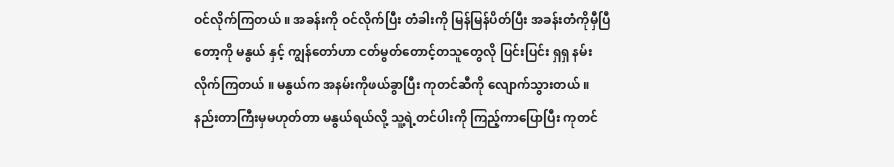ဝင်လိုက်ကြတယ် ။ အခန်းကို ဝင်လိုက်ပြီး တံခါးကို မြန်မြန်ပိတ်ပြီး အခန်းတံကိုမှီပြီတော့ကို မနွယ် နှင့် ကျွန်တော်ဟာ ငတ်မွတ်တောင့်တသူတွေလို ပြင်းပြင်း ရှရှ နမ်းလိုက်ကြတယ် ။ မနွယ်က အနမ်းကိုဖယ်ခွာပြီး ကုတင်ဆီကို လျောက်သွားတယ် ။
နည်းတာကြီးမှမဟုတ်တာ မနွယ်ရယ်လို့ သူ့ရဲ့တင်ပါးကို ကြည့်ကာပြောပြီး ကုတင်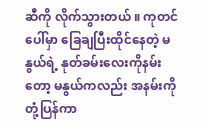ဆီကို လိုက်သွားတယ် ။ ကုတင် ပေါ်မှာ ခြေချပြီးထိုင်နေတဲ့ မနွယ်ရဲ့ နုတ်ခမ်းလေးကိုနမ်းတော့ မနွယ်ကလည်း အနမ်းကို တုံ့ပြန်ကာ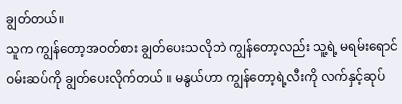ချွတ်တယ်။
သူက ကျွန်တော့အဝတ်စား ချွတ်ပေးသလိုဘဲ ကျွန်တော့လည်း သူ့ရဲ့ မရမ်းရောင်ဝမ်းဆပ်ကို ချွတ်ပေးလိုက်တယ် ။ မနွယ်ဟာ ကျွန်တော့ရဲ့လီးကို လက်နှင့်ဆုပ်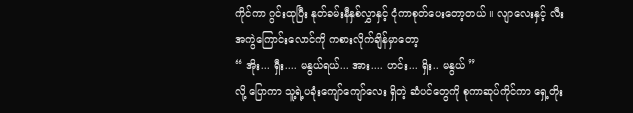ကိုင်ကာ ဂွင်းထုပြီး နုတ်ခမ်းနီနှစ်လွှာနှင့် ငုံကာစုတ်ပေးတော့တယ် ။ လျာလေးနှင့် လီးအကွဲကြောင်းလောင်ကို ကစားလိုက်ချိန်မှာတော့
“ အိုး... ရှီး.... မနွယ်ရယ်... အား.... ဟင်း... ရှိး.. မနွယ် ”
လို့ ပြောကာ သူ့ရဲ့ပခုံးကျော်ကျော်လေး ရှိတဲ့ ဆံပင်တွေကို စုကာဆုပ်ကိုင်ကာ ရှေ့တိုး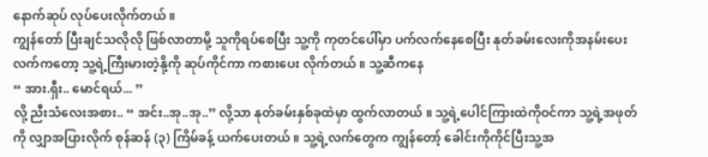နောက်ဆုပ် လုပ်ပေးလိုက်တယ် ။
ကျွန်တော် ပြီးချင်သလိုလို ဖြစ်လာတာမို့ သူကိုရပ်စေပြီး သူ့ကို ကုတင်ပေါ်မှာ ပက်လက်နေစေပြီး နုတ်ခမ်းလေးကိုအနမ်းပေး လက်ကတော့ သူ့ရဲ့ကြီးမားတဲ့နို့ကို ဆုပ်ကိုင်ကာ ကစားပေး လိုက်တယ် ။ သူ့ဆီကနေ
“ အား.ရှီး.. မောင်ရယ်... ”
လို့ ညီးသံလေးအစား.. “ အင်း..အု..အု..” လို့သာ နုတ်ခမ်းနှစ်ခုထဲမှာ ထွက်လာတယ် ။ သူ့ရဲ့ပေါင်ကြားထဲကိုဝင်ကာ သူ့ရဲ့အဖုတ်ကို လျှာအပြားလိုက် စုန်ဆန် (၃) ကြိမ်ခန့် ယက်ပေးတယ် ။ သူ့ရဲ့လက်တွေက ကျွန်တော့် ခေါင်းကိုကိုင်ပြီးသူ့အ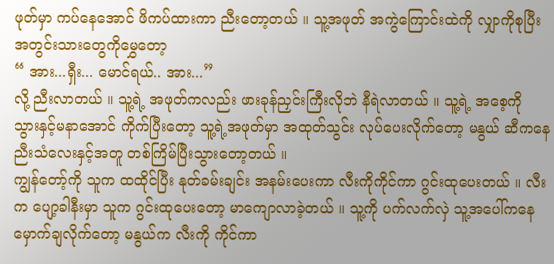ဖုတ်မှာ ကပ်နေအောင် ဖိကပ်ထားကာ ညီးတော့တယ် ။ သူ့အဖုတ် အကွဲကြောင်းထဲကို လျှာကိုစုပြီး အတွင်းသားတွေကိုမွှေတော့
“ အား...ရှီး... မောင်ရယ်.. အား...”
လို့ ညီးလာတယ် ။ သူ့ရဲ့ အဖုတ်ကလည်း ဖားခုန်ညှင်းကြီးလိုဘဲ နီရဲလာတယ် ။ သူ့ရဲ့ အစေ့ကို သွားနှင့်မနာအောင် ကိုက်ပြီးတော့ သူ့ရဲ့အဖုတ်မှာ အထုတ်သွင်း လုပ်ပေးလိုက်တော့ မနွယ် ဆီကနေ ညီးသံလေးနှင့်အတူ တစ်ကြိမ်ပြီးသွားတော့တယ် ။
ကျွန်တော့်ကို သူက ထထိုင်ပြီး နုတ်ခမ်းချင်း အနမ်းပေးကာ လီးကိုကိုင်ကာ ဂွင်းထုပေးတယ် ။ လီးက ပျော့ခါနီးမှာ သူက ဂွင်းထုပေးတော့ မာကျောလာခဲ့တယ် ။ သူ့ကို ပက်လက်လှဲ သူ့အပေါ်ကနေ မှောက်ချလိုက်တော့ မနွယ်က လီးကို ကိုင်ကာ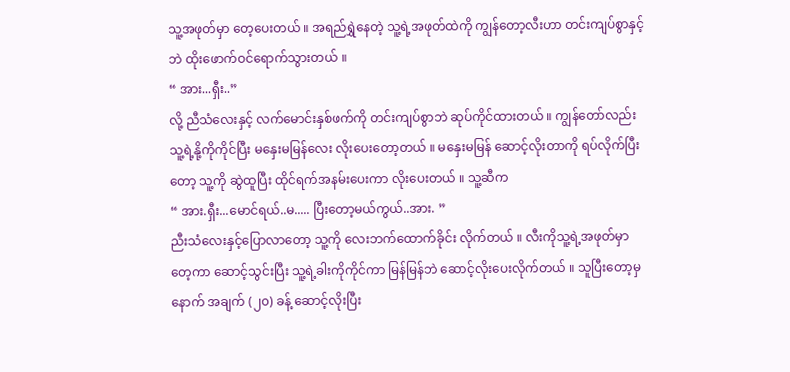သူ့အဖုတ်မှာ တေ့ပေးတယ် ။ အရည်ရွှဲနေတဲ့ သူ့ရဲ့အဖုတ်ထဲကို ကျွန်တော့လီးဟာ တင်းကျပ်စွာနှင့်ဘဲ ထိုးဖောက်ဝင်ရောက်သွားတယ် ။
“ အား...ရှီး..”
လို့ ညီသံလေးနှင့် လက်မောင်းနှစ်ဖက်ကို တင်းကျပ်စွာဘဲ ဆုပ်ကိုင်ထားတယ် ။ ကျွန်တော်လည်း သူ့ရဲ့နို့ကိုကိုင်ပြီး မနှေးမမြန်လေး လိုးပေးတော့တယ် ။ မနှေးမမြန် ဆောင့်လိုးတာကို ရပ်လိုက်ပြီးတော့ သူ့ကို ဆွဲထူပြီး ထိုင်ရက်အနမ်းပေးကာ လိုးပေးတယ် ။ သူ့ဆီက
“ အား.ရှီး...မောင်ရယ်..မ..... ပြီးတော့မယ်ကွယ်..အား. ”
ညီးသံလေးနှင့်ပြောလာတော့ သူ့ကို လေးဘက်ထောက်ခိုင်း လိုက်တယ် ။ လီးကိုသူ့ရဲ့အဖုတ်မှာတေ့ကာ ဆောင့်သွင်းပြီး သူ့ရဲ့ခါးကိုကိုင်ကာ မြန်မြန်ဘဲ ဆောင့်လိုးပေးလိုက်တယ် ။ သူပြီးတော့မှ နောက် အချက် (၂၀) ခန့် ဆောင့်လိုးပြီး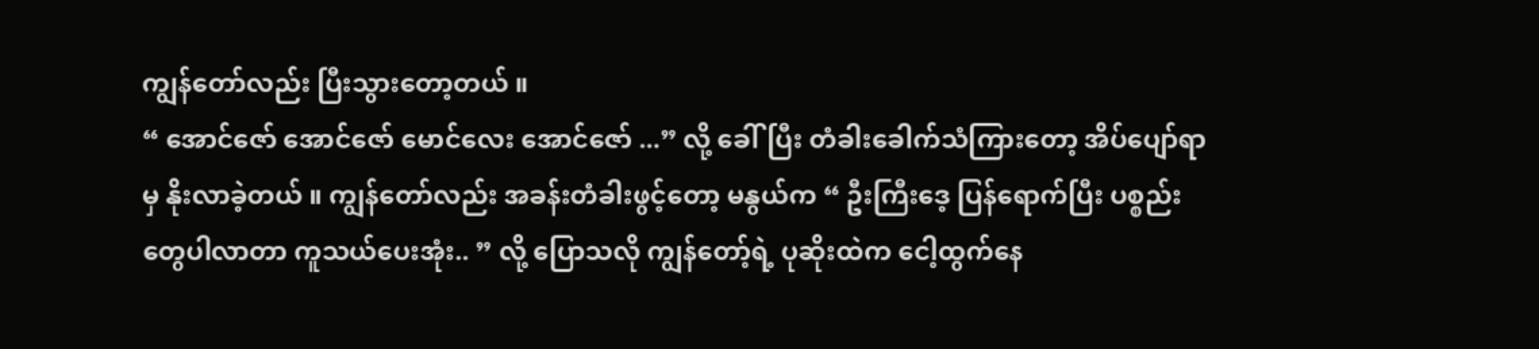ကျွန်တော်လည်း ပြီးသွားတော့တယ် ။
“ အောင်ဇော် အောင်ဇော် မောင်လေး အောင်ဇော် ...” လို့ ခေါ်ပြီး တံခါးခေါက်သံကြားတော့ အိပ်ပျော်ရာမှ နိုးလာခဲ့တယ် ။ ကျွန်တော်လည်း အခန်းတံခါးဖွင့်တော့ မနွယ်က “ ဦးကြီးဒေ့ ပြန်ရောက်ပြီး ပစ္စည်းတွေပါလာတာ ကူသယ်ပေးအုံး.. ” လို့ ပြောသလို ကျွန်တော့်ရဲ့ ပုဆိုးထဲက ငေါ့ထွက်နေ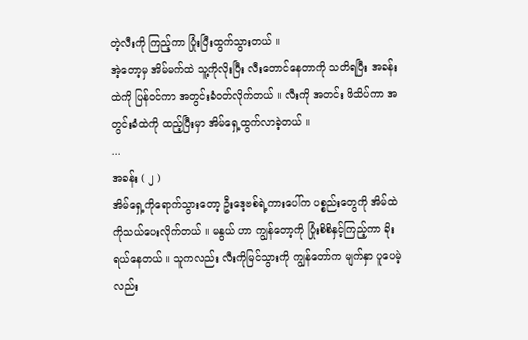တဲ့လီးကို ကြည့်ကာ ပြုံးပြီးထွက်သွားတယ် ။
အဲ့တော့မှ အိမ်မက်ထဲ သူ့ကိုလိုးပြီး လီးတောင်နေတာကို သတိရပြီး အခန်းထဲကို ပြန်ဝင်ကာ အတွင်းခံဝတ်လိုက်တယ် ။ လီးကို အတင်း ဖိသိပ်ကာ အတွင်းခံထဲကို ထည့်ပြီးမှာ အိမ်ရှေ့ထွက်လာခဲ့တယ် ။
...
အခန်း ( ၂ )
အိမ်ရှေ့ကိုရောက်သွားတော့ ဦးဒေ့ဗစ်ရဲ့ကားပေါ်က ပစ္စည်းတွေကို အိမ်ထဲကိုသယ်ပေးလိုက်တယ် ။ မနွယ် ဟာ ကျွန်တော့ကို ပြုံးစိစိနှင့်ကြည့်ကာ ခိုးရယ်နေတယ် ။ သူကလည်း လီးကိုမြင်သွားကို ကျွန်တော်က မျက်နှာ ပူပေမဲ့လည်း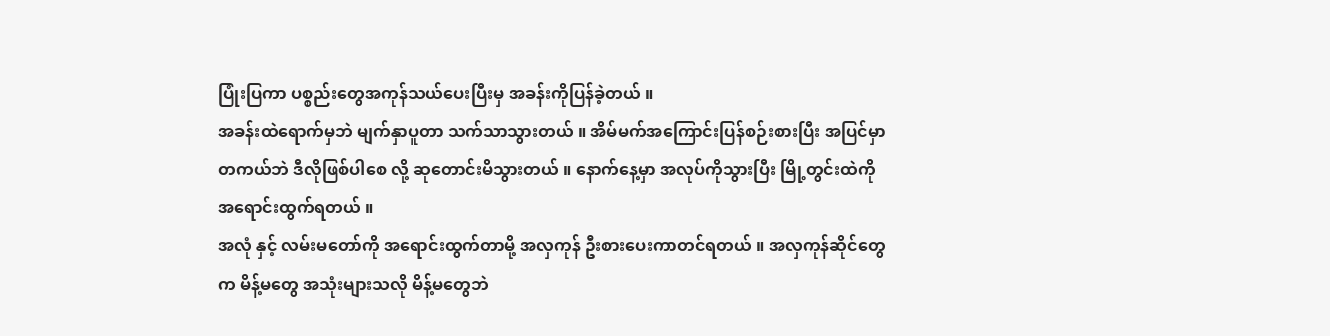ပြုံးပြကာ ပစ္စည်းတွေအကုန်သယ်ပေးပြီးမှ အခန်းကိုပြန်ခဲ့တယ် ။
အခန်းထဲရောက်မှဘဲ မျက်နှာပူတာ သက်သာသွားတယ် ။ အိမ်မက်အကြောင်းပြန်စဉ်းစားပြီး အပြင်မှာတကယ်ဘဲ ဒီလိုဖြစ်ပါစေ လို့ ဆုတောင်းမိသွားတယ် ။ နောက်နေ့မှာ အလုပ်ကိုသွားပြီး မြို့တွင်းထဲကိုအရောင်းထွက်ရတယ် ။
အလုံ နှင့် လမ်းမတော်ကို အရောင်းထွက်တာမို့ အလှကုန် ဦးစားပေးကာတင်ရတယ် ။ အလှကုန်ဆိုင်တွေက မိန့်မတွေ အသုံးများသလို မိန့်မတွေဘဲ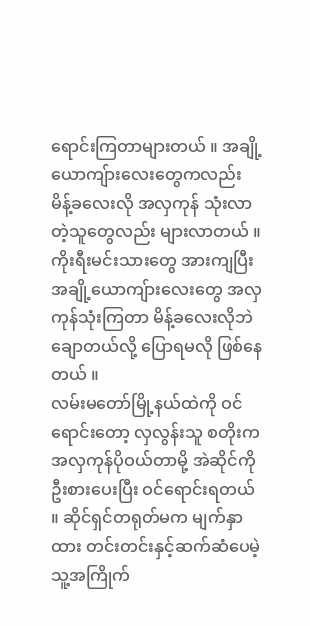ရောင်းကြတာများတယ် ။ အချို့ယောကျ်ားလေးတွေကလည်း မိန့်ခလေးလို အလှကုန် သုံးလာတဲ့သူတွေလည်း များလာတယ် ။ ကိုးရီးမင်းသားတွေ အားကျပြီး အချို့ယောကျ်ားလေးတွေ အလှကုန်သုံးကြတာ မိန့်ခလေးလိုဘဲ ချောတယ်လို့ ပြောရမလို ဖြစ်နေတယ် ။
လမ်းမတော်မြို့နယ်ထဲကို ဝင်ရောင်းတော့ လှလွန်းသူ စတိုးက အလှကုန်ပိုဝယ်တာမို့ အဲဆိုင်ကိုဦးစားပေးပြီး ဝင်ရောင်းရတယ် ။ ဆိုင်ရှင်တရုတ်မက မျက်နှာထား တင်းတင်းနှင့်ဆက်ဆံပေမဲ့ သူ့အကြိုက်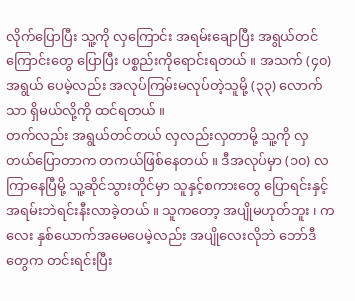လိုက်ပြောပြီး သူ့ကို လှကြောင်း အရမ်းချောပြီး အရွယ်တင်ကြောင်းတွေ ပြောပြီး ပစ္စည်းကိုရောင်းရတယ် ။ အသက် (၄၀) အရွယ် ပေမဲ့လည်း အလုပ်ကြမ်းမလုပ်တဲ့သူမို့ (၃၃) လောက်သာ ရှိမယ်လို့ကို ထင်ရတယ် ။
တက်လည်း အရွယ်တင်တယ် လှလည်းလှတာမို့ သူ့ကို လှတယ်ပြောတာက တကယ်ဖြစ်နေတယ် ။ ဒီအလုပ်မှာ (၁၀) လ ကြာနေပြီမို့ သူ့ဆိုင်သွားတိုင်မှာ သူနှင့်စကားတွေ ပြောရင်းနှင့် အရမ်းဘဲရင်းနီးလာခဲ့တယ် ။ သူကတော့ အပျိုမဟုတ်ဘူး ၊ ကလေး နှစ်ယောက်အမေပေမဲ့လည်း အပျိုလေးလိုဘဲ ဘော်ဒီတွေက တင်းရင်းပြီး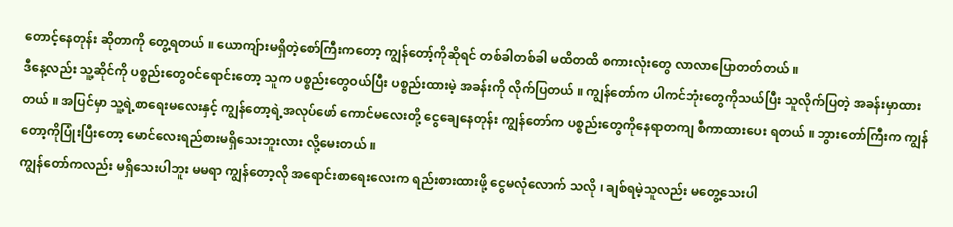တောင့်နေတုန်း ဆိုတာကို တွေ့ရတယ် ။ ယောကျ်ားမရှိတဲ့စော်ကြီးကတော့ ကျွန်တော့်ကိုဆိုရင် တစ်ခါတစ်ခါ မထိတထိ စကားလုံးတွေ လာလာပြောတတ်တယ် ။
ဒီနေ့လည်း သူ့ဆိုင်ကို ပစ္စည်းတွေဝင်ရောင်းတော့ သူက ပစ္စည်းတွေဝယ်ပြီး ပစ္စည်းထားမဲ့ အခန်းကို လိုက်ပြတယ် ။ ကျွန်တော်က ပါကင်ဘုံးတွေကိုသယ်ပြီး သူလိုက်ပြတဲ့ အခန်းမှာထားတယ် ။ အပြင်မှာ သူ့ရဲ့စာရေးမလေးနှင့် ကျွန်တော့ရဲ့အလုပ်ဖော် ကောင်မလေးတို့ ငွေချေနေတုန်း ကျွန်တော်က ပစ္စည်းတွေကိုနေရာတကျ စီကာထားပေး ရတယ် ။ ဘွားတော်ကြီးက ကျွန်တော့ကိုပြုံးပြီးတော့ မောင်လေးရည်စားမရှိသေးဘူးလား လို့မေးတယ် ။
ကျွန်တော်ကလည်း မရှိသေးပါဘူး မမရာ ကျွန်တော့လို အရောင်းစာရေးလေးက ရည်းစားထားဖို့ ငွေမလုံလောက် သလို ၊ ချစ်ရမဲ့သူလည်း မတွေ့သေးပါ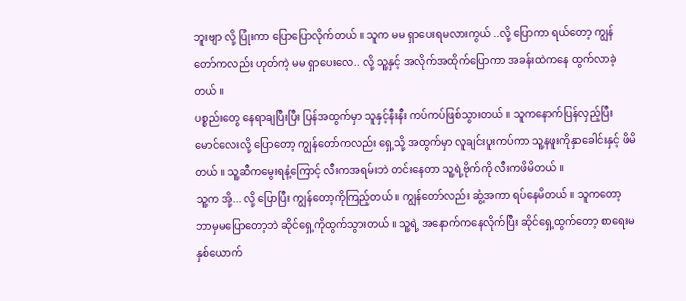ဘူးဗျာ လို့ ပြုံးကာ ပြောပြောလိုက်တယ် ။ သူက မမ ရှာပေးရမလားကွယ် ..လို့ ပြောကာ ရယ်တော့ ကျွန်တော်ကလည်း ဟုတ်ကဲ့ မမ ရှာပေးလေ.. လို့ သူ့နှင့် အလိုက်အထိုက်ပြောကာ အခန်းထဲကနေ ထွက်လာခဲ့တယ် ။
ပစ္စည်းတွေ နေရာချပြီးပြီး ပြန်အထွက်မှာ သူနှင့်နီးနီး ကပ်ကပ်ဖြစ်သွားတယ် ။ သူကနောက်ပြန်လှည့်ပြီး မောင်လေးလို့ ပြောတော့ ကျွန်တော်ကလည်း ရှေ့သို့ အထွက်မှာ လူချင်းပူးကပ်ကာ သူ့နဖူးကိုနှာခေါင်းနှင့် ဖိမိတယ် ။ သူ့ဆီကမွေးရနံ့ကြောင့် လီးကအရမ်းဘဲ တင်းနေတာ သူ့ရဲ့ဗိုက်ကို လီးကဖိမိတယ် ။
သူ့က အို့... လို့ ပြောပြီး ကျွန်တော့ကိုကြည့်တယ် ။ ကျွန်တော်လည်း ဆွံ့အကာ ရပ်နေမိတယ် ။ သူကတော့ ဘာမှမပြောတော့ဘဲ ဆိုင်ရှေ့ကိုထွက်သွားတယ် ။ သူ့ရဲ့ အနောက်ကနေလိုက်ပြီး ဆိုင်ရှေ့ထွက်တော့ စာရေးမ နှစ်ယောက်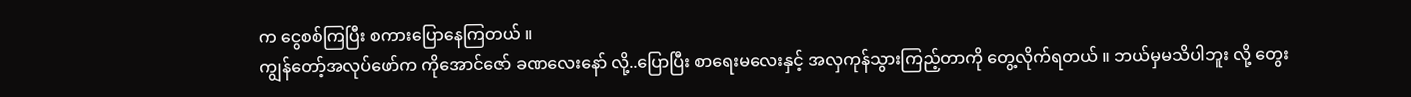က ငွေစစ်ကြပြီး စကားပြောနေကြတယ် ။
ကျွန်တော့်အလုပ်ဖော်က ကိုအောင်ဇော် ခဏလေးနော် လို့..ပြောပြီး စာရေးမလေးနှင့် အလှကုန်သွားကြည့်တာကို တွေ့လိုက်ရတယ် ။ ဘယ်မှမသိပါဘူး လို့ တွေး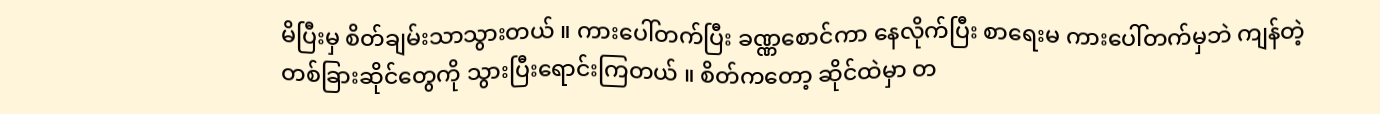မိပြီးမှ စိတ်ချမ်းသာသွားတယ် ။ ကားပေါ်တက်ပြီး ခဏ္ဏစောင်ကာ နေလိုက်ပြီး စာရေးမ ကားပေါ်တက်မှဘဲ ကျန်တဲ့တစ်ခြားဆိုင်တွေကို သွားပြီးရောင်းကြတယ် ။ စိတ်ကတော့ ဆိုင်ထဲမှာ တ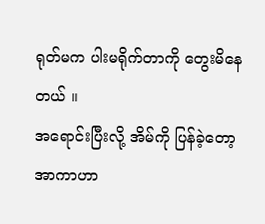ရုတ်မက ပါးမရိုက်တာကို တွေးမိနေတယ် ။
အရောင်းပြီးလို့ အိမ်ကို ပြန်ခဲ့တော့ အာကာဟာ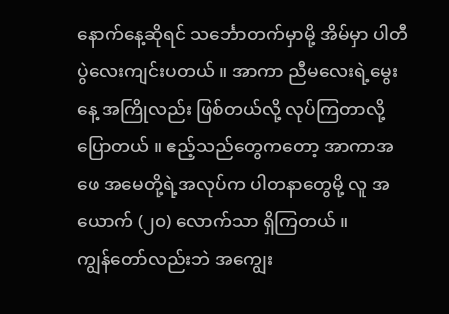နောက်နေ့ဆိုရင် သင်္ဘောတက်မှာမို့ အိမ်မှာ ပါတီပွဲလေးကျင်းပတယ် ။ အာကာ ညီမလေးရဲ့မွေးနေ့ အကြိုလည်း ဖြစ်တယ်လို့ လုပ်ကြတာလို့ပြောတယ် ။ ဧည့်သည်တွေကတော့ အာကာအဖေ အမေတို့ရဲ့အလုပ်က ပါတနာတွေမို့ လူ အယောက် (၂၀) လောက်သာ ရှိကြတယ် ။
ကျွန်တော်လည်းဘဲ အကျွေး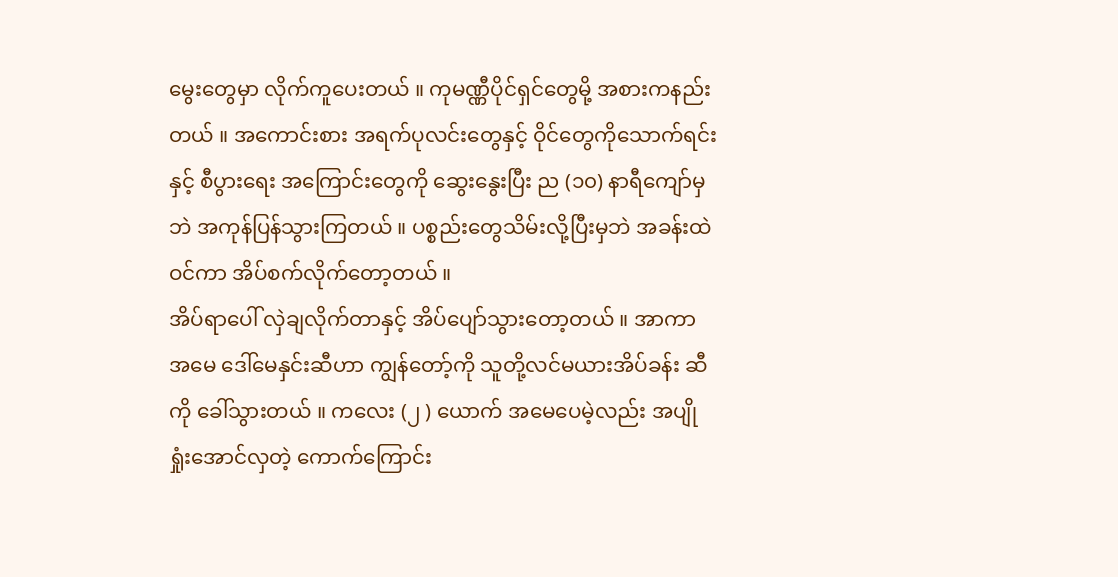မွေးတွေမှာ လိုက်ကူပေးတယ် ။ ကုမဏ္ဏီပိုင်ရှင်တွေမို့ အစားကနည်းတယ် ။ အကောင်းစား အရက်ပုလင်းတွေနှင့် ဝိုင်တွေကိုသောက်ရင်းနှင့် စီပွားရေး အကြောင်းတွေကို ဆွေးနွေးပြီး ည (၁၀) နာရီကျော်မှဘဲ အကုန်ပြန်သွားကြတယ် ။ ပစ္စည်းတွေသိမ်းလို့ပြီးမှဘဲ အခန်းထဲဝင်ကာ အိပ်စက်လိုက်တော့တယ် ။
အိပ်ရာပေါ် လှဲချလိုက်တာနှင့် အိပ်ပျော်သွားတော့တယ် ။ အာကာအမေ ဒေါ်မေနှင်းဆီဟာ ကျွန်တော့်ကို သူတို့လင်မယားအိပ်ခန်း ဆီကို ခေါ်သွားတယ် ။ ကလေး (၂ ) ယောက် အမေပေမဲ့လည်း အပျိုရှုံးအောင်လှတဲ့ ကောက်ကြောင်း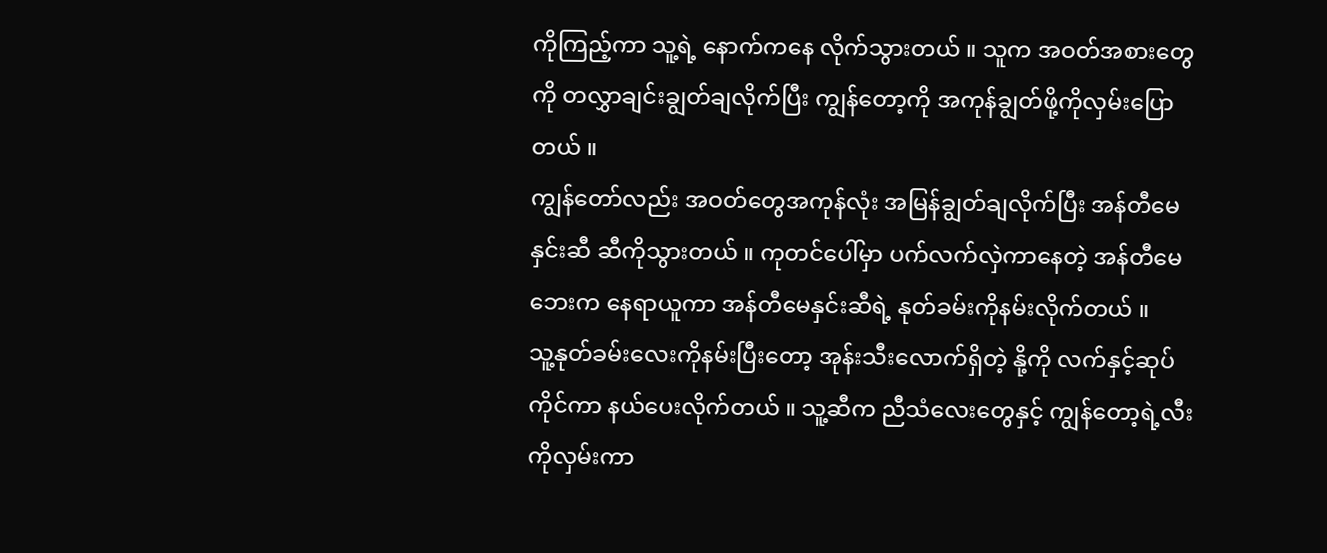ကိုကြည့်ကာ သူ့ရဲ့ နောက်ကနေ လိုက်သွားတယ် ။ သူက အဝတ်အစားတွေကို တလွှာချင်းချွတ်ချလိုက်ပြီး ကျွန်တော့ကို အကုန်ချွတ်ဖို့ကိုလှမ်းပြောတယ် ။
ကျွန်တော်လည်း အဝတ်တွေအကုန်လုံး အမြန်ချွတ်ချလိုက်ပြီး အန်တီမေနှင်းဆီ ဆီကိုသွားတယ် ။ ကုတင်ပေါ်မှာ ပက်လက်လှဲကာနေတဲ့ အန်တီမေဘေးက နေရာယူကာ အန်တီမေနှင်းဆီရဲ့ နုတ်ခမ်းကိုနမ်းလိုက်တယ် ။
သူ့နုတ်ခမ်းလေးကိုနမ်းပြီးတော့ အုန်းသီးလောက်ရှိတဲ့ နို့ကို လက်နှင့်ဆုပ်ကိုင်ကာ နယ်ပေးလိုက်တယ် ။ သူ့ဆီက ညီသံလေးတွေနှင့် ကျွန်တော့ရဲ့လီးကိုလှမ်းကာ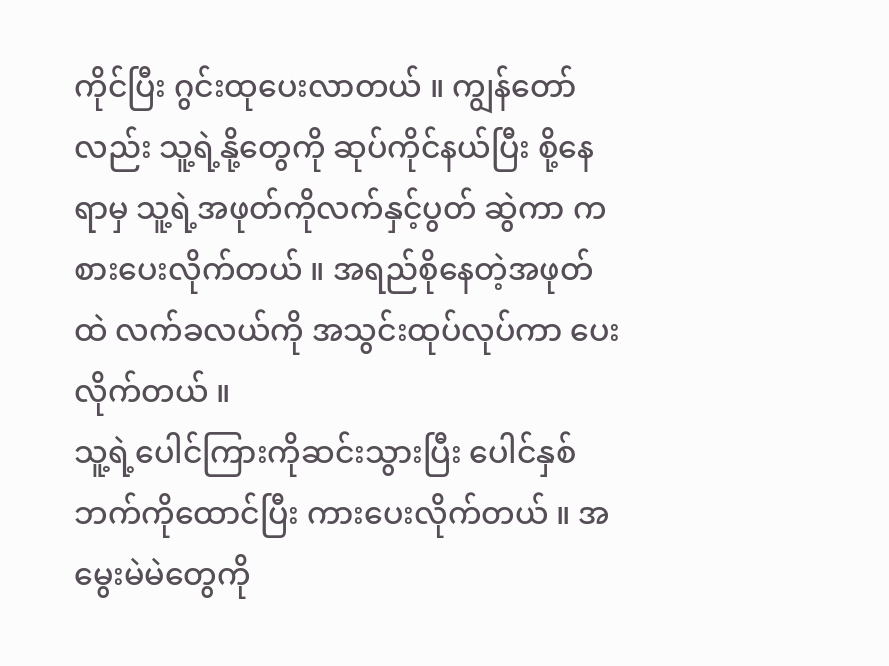ကိုင်ပြီး ဂွင်းထုပေးလာတယ် ။ ကျွန်တော်လည်း သူ့ရဲ့နို့တွေကို ဆုပ်ကိုင်နယ်ပြီး စို့နေရာမှ သူ့ရဲ့အဖုတ်ကိုလက်နှင့်ပွတ် ဆွဲကာ ကစားပေးလိုက်တယ် ။ အရည်စိုနေတဲ့အဖုတ်ထဲ လက်ခလယ်ကို အသွင်းထုပ်လုပ်ကာ ပေးလိုက်တယ် ။
သူ့ရဲ့ပေါင်ကြားကိုဆင်းသွားပြီး ပေါင်နှစ်ဘက်ကိုထောင်ပြီး ကားပေးလိုက်တယ် ။ အမွေးမဲမဲတွေကို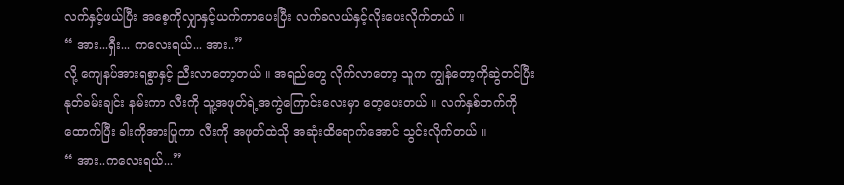လက်နှင့်ဖယ်ပြီး အစေ့ကိုလျှာနှင့်ယက်ကာပေးပြီး လက်ခလယ်နှင့်လိုးပေးလိုက်တယ် ။
“ အား...ရှီး... ကလေးရယ်... အား..”
လို့ ကျေနပ်အားရစွာနှင့် ညီးလာတော့တယ် ။ အရည်တွေ လိုက်လာတော့ သူက ကျွန်တော့ကိုဆွဲတင်ပြီး နုတ်ခမ်းချင်း နမ်းကာ လီးကို သူ့အဖုတ်ရဲ့အကွဲကြောင်းလေးမှာ တေ့ပေးတယ် ။ လက်နှစ်ဘက်ကိုထောက်ပြီး ခါးကိုအားပြုကာ လီးကို အဖုတ်ထဲသို အဆုံးထိရောက်အောင် သွင်းလိုက်တယ် ။
“ အား..ကလေးရယ်...”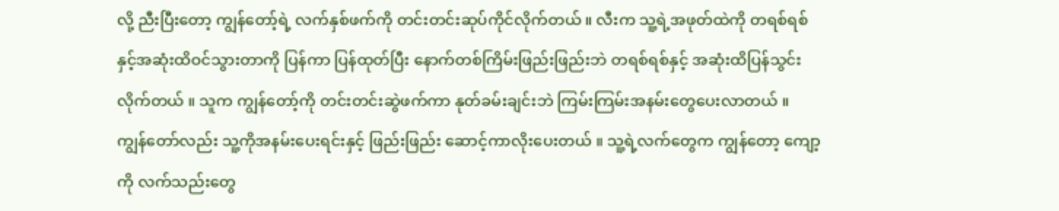လို့ ညီးပြီးတော့ ကျွန်တော့်ရဲ့ လက်နှစ်ဖက်ကို တင်းတင်းဆုပ်ကိုင်လိုက်တယ် ။ လီးက သူ့ရဲ့အဖုတ်ထဲကို တရစ်ရစ်နှင့်အဆုံးထိဝင်သွားတာကို ပြန်ကာ ပြန်ထုတ်ပြီး နောက်တစ်ကြိမ်းဖြည်းဖြည်းဘဲ တရစ်ရစ်နှင့် အဆုံးထိပြန်သွင်းလိုက်တယ် ။ သူက ကျွန်တော့်ကို တင်းတင်းဆွဲဖက်ကာ နုတ်ခမ်းချင်းဘဲ ကြမ်းကြမ်းအနမ်းတွေပေးလာတယ် ။
ကျွန်တော်လည်း သူ့ကိုအနမ်းပေးရင်းနှင့် ဖြည်းဖြည်း ဆောင့်ကာလိုးပေးတယ် ။ သူ့ရဲ့လက်တွေက ကျွန်တော့ ကျော့ကို လက်သည်းတွေ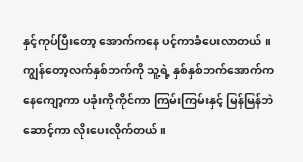နှင့်ကုပ်ပြီးတော့ အောက်ကနေ ပင့်ကာခံပေးလာတယ် ။ ကျွန်တော့လက်နှစ်ဘက်ကို သူ့ရဲ့ နှစ်နှစ်ဘက်အောက်ကနေကျော့ကာ ပခုံးကိုကိုင်ကာ ကြမ်းကြမ်းနှင့် မြန်မြန်ဘဲ ဆောင့်ကာ လိုးပေးလိုက်တယ် ။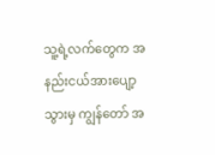သူ့ရဲ့လက်တွေက အနည်းငယ်အားပျော့သွားမှ ကျွန်တော် အ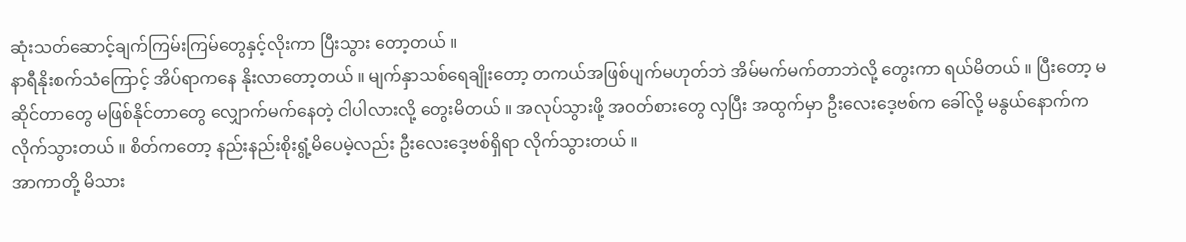ဆုံးသတ်ဆောင့်ချက်ကြမ်းကြမ်တွေနှင့်လိုးကာ ပြီးသွား တော့တယ် ။
နာရီနိုးစက်သံကြောင့် အိပ်ရာကနေ နိုးလာတော့တယ် ။ မျက်နှာသစ်ရေချိုးတော့ တကယ်အဖြစ်ပျက်မဟုတ်ဘဲ အိမ်မက်မက်တာဘဲလို့ တွေးကာ ရယ်မိတယ် ။ ပြီးတော့ မဆိုင်တာတွေ မဖြစ်နိုင်တာတွေ လျှောက်မက်နေတဲ့ ငါပါလားလို့ တွေးမိတယ် ။ အလုပ်သွားဖို့ အဝတ်စားတွေ လှပြီး အထွက်မှာ ဦးလေးဒေ့ဗစ်က ခေါ်လို့ မနွယ်နောက်က လိုက်သွားတယ် ။ စိတ်ကတော့ နည်းနည်းစိုးရွံ့မိပေမဲ့လည်း ဦးလေးဒေ့ဗစ်ရှိရာ လိုက်သွားတယ် ။
အာကာတို့ မိသား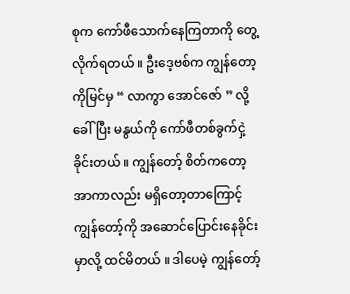စုက ကော်ဖီသောက်နေကြတာကို တွေ့လိုက်ရတယ် ။ ဦးဒေ့ဗစ်က ကျွန်တော့ကိုမြင်မှ “ လာကွာ အောင်ဇော် ” လို့ ခေါ်ပြီး မနွယ်ကို ကော်ဖီတစ်ခွက်ငှဲ့ခိုင်းတယ် ။ ကျွန်တော့် စိတ်ကတော့ အာကာလည်း မရှိတော့တာကြောင့် ကျွန်တော့်ကို အဆောင်ပြောင်းနေခိုင်းမှာလို့ ထင်မိတယ် ။ ဒါပေမဲ့ ကျွန်တော့်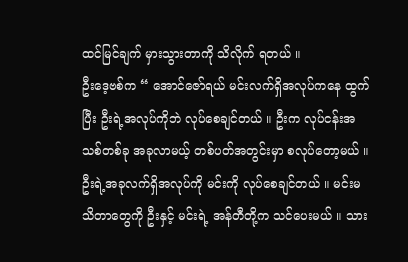ထင်မြင်ချက် မှားသွားတာကို သိလိုက် ရတယ် ။
ဦးဒေ့ဗစ်က “ အောင်ဇော်ရယ် မင်းလက်ရှိအလုပ်ကနေ ထွက်ပြီး ဦးရဲ့အလုပ်ကိုဘဲ လုပ်စေချင်တယ် ။ ဦးက လုပ်ငန်းအသစ်တစ်ခု အခုလာမယ့် တစ်ပတ်အတွင်းမှာ စလုပ်တော့မယ် ။ ဦးရဲ့အခုလက်ရှိအလုပ်ကို မင်းကို လုပ်စေချင်တယ် ။ မင်းမသိတာတွေကို ဦးနှင့် မင်းရဲ့ အန်တီတို့က သင်ပေးမယ် ။ သား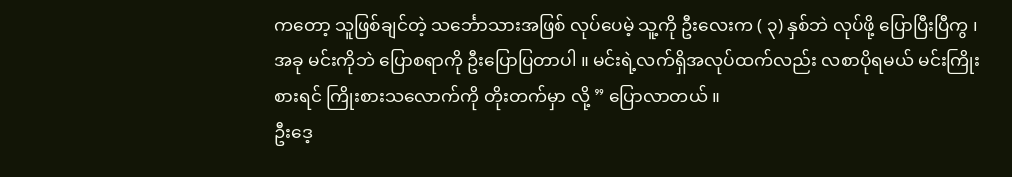ကတော့ သူဖြစ်ချင်တဲ့ သင်္ဘောသားအဖြစ် လုပ်ပေမဲ့ သူ့ကို ဦးလေးက ( ၃) နှစ်ဘဲ လုပ်ဖို့ ပြောပြီးပြီကွ ၊ အခု မင်းကိုဘဲ ပြောစရာကို ဦးပြောပြတာပါ ။ မင်းရဲ့လက်ရှိအလုပ်ထက်လည်း လစာပိုရမယ် မင်းကြိုးစားရင် ကြိုးစားသလောက်ကို တိုးတက်မှာ လို့ ” ပြောလာတယ် ။
ဦးဒေ့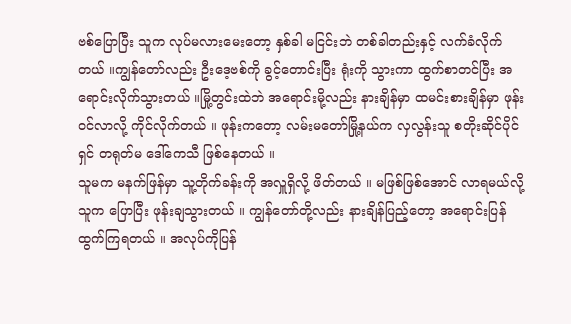ဗစ်ပြောပြီး သူက လုပ်မလားမေးတော့ နှစ်ခါ မငြင်းဘဲ တစ်ခါတည်းနှင့် လက်ခံလိုက်တယ် ။ကျွန်တော်လည်း ဦးဒေ့ဗစ်ကို ခွင့်တောင်းပြီး ရုံးကို သွားကာ ထွက်စာတင်ပြီး အရောင်းလိုက်သွားတယ် ။မြို့တွင်းထဲဘဲ အရောင်းမို့လည်း နားချိန်မှာ ထမင်းစားချိန်မှာ ဖုန်းဝင်လာလို့ ကိုင်လိုက်တယ် ။ ဖုန်းကတော့ လမ်းမတော်မြို့နယ်က လှလွန်းသူ စတိုးဆိုင်ပိုင်ရှင် တရုတ်မ ဒေါ်ကေသီ ဖြစ်နေတယ် ။
သူမက မနက်ဖြန်မှာ သူ့တိုက်ခန်းကို အလှူရှိလို့ ဖိတ်တယ် ။ မဖြစ်ဖြစ်အောင် လာရမယ်လို့ သူက ပြောပြီး ဖုန်းချသွားတယ် ။ ကျွန်တော်တို့လည်း နားချိန်ပြည့်တော့ အရောင်းပြန်ထွက်ကြရတယ် ။ အလုပ်ကိုပြန်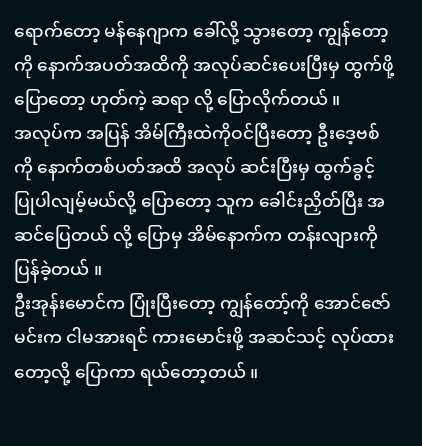ရောက်တော့ မန်နေဂျာက ခေါ်လို့ သွားတော့ ကျွန်တော့ကို နောက်အပတ်အထိကို အလုပ်ဆင်းပေးပြီးမှ ထွက်ဖို့ပြောတော့ ဟုတ်ကဲ့ ဆရာ လို့ ပြောလိုက်တယ် ။
အလုပ်က အပြန် အိမ်ကြီးထဲကိုဝင်ပြီးတော့ ဦးဒေ့ဗစ်ကို နောက်တစ်ပတ်အထိ အလုပ် ဆင်းပြီးမှ ထွက်ခွင့်ပြုပါလျမ့်မယ်လို့ ပြောတော့ သူက ခေါင်းညှိတ်ပြီး အဆင်ပြေတယ် လို့ ပြောမှ အိမ်နောက်က တန်းလျားကိုပြန်ခဲ့တယ် ။
ဦးအုန်းမောင်က ပြုံးပြီးတော့ ကျွန်တော့်ကို အောင်ဇော် မင်းက ငါမအားရင် ကားမောင်းဖို့ အဆင်သင့် လုပ်ထားတော့လို့ ပြောကာ ရယ်တော့တယ် ။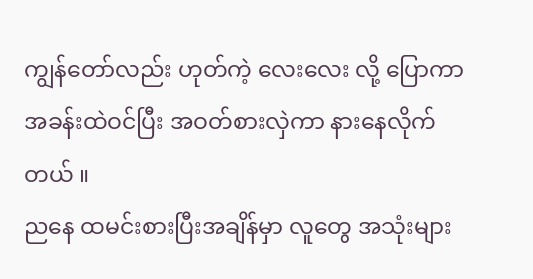ကျွန်တော်လည်း ဟုတ်ကဲ့ လေးလေး လို့ ပြောကာ အခန်းထဲဝင်ပြီး အဝတ်စားလှဲကာ နားနေလိုက်တယ် ။
ညနေ ထမင်းစားပြီးအချိန်မှာ လူတွေ အသုံးများ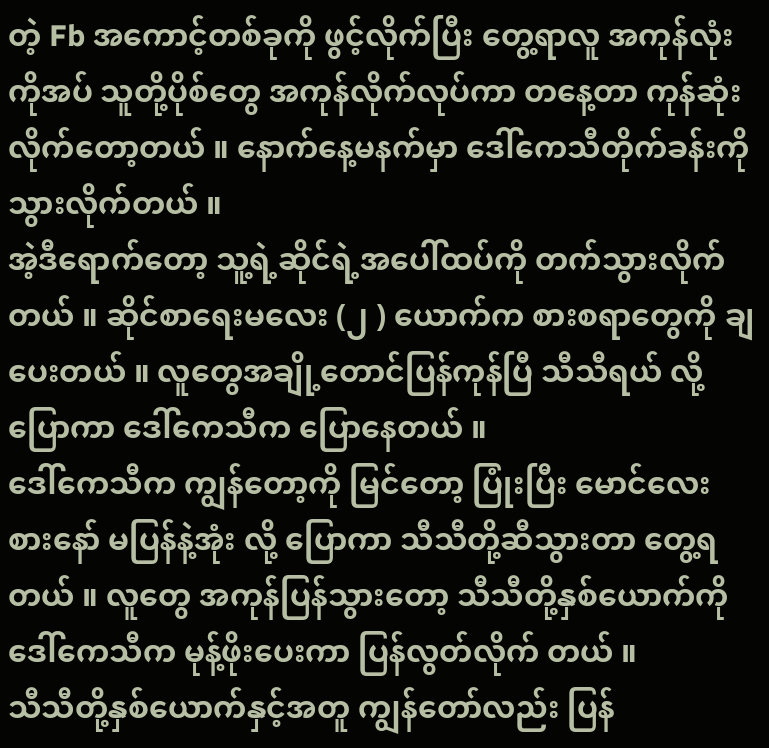တဲ့ Fb အကောင့်တစ်ခုကို ဖွင့်လိုက်ပြီး တွေ့ရာလူ အကုန်လုံးကိုအပ် သူတို့ပိုစ်တွေ အကုန်လိုက်လုပ်ကာ တနေ့တာ ကုန်ဆုံးလိုက်တော့တယ် ။ နောက်နေ့မနက်မှာ ဒေါ်ကေသီတိုက်ခန်းကို သွားလိုက်တယ် ။
အဲ့ဒီရောက်တော့ သူ့ရဲ့ဆိုင်ရဲ့အပေါ်ထပ်ကို တက်သွားလိုက်တယ် ။ ဆိုင်စာရေးမလေး (၂ ) ယောက်က စားစရာတွေကို ချပေးတယ် ။ လူတွေအချို့တောင်ပြန်ကုန်ပြီ သီသီရယ် လို့ ပြောကာ ဒေါ်ကေသီက ပြောနေတယ် ။
ဒေါ်ကေသီက ကျွန်တော့ကို မြင်တော့ ပြုံးပြီး မောင်လေး စားနော် မပြန်နဲ့အုံး လို့ ပြောကာ သီသီတို့ဆီသွားတာ တွေ့ရတယ် ။ လူတွေ အကုန်ပြန်သွားတော့ သီသီတို့နှစ်ယောက်ကို ဒေါ်ကေသီက မုန့်ဖိုးပေးကာ ပြန်လွတ်လိုက် တယ် ။
သီသီတို့နှစ်ယောက်နှင့်အတူ ကျွန်တော်လည်း ပြန်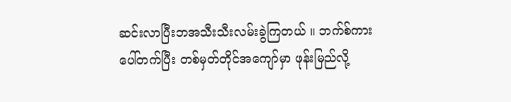ဆင်းလာပြီးဘအသီးသီးလမ်းခွဲကြတယ် ။ ဘက်စ်ကားပေါ်တက်ပြီး တစ်မှတ်တိုင်အကျော်မှာ ဖုန်းမြည်လို့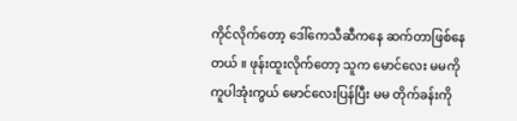ကိုင်လိုက်တော့ ဒေါ်ကေသီဆီကနေ ဆက်တာဖြစ်နေတယ် ။ ဖုန်းထူးလိုက်တော့ သူက မောင်လေး မမကိုကူပါအုံးကွယ် မောင်လေးပြန်ပြီး မမ တိုက်ခန်းကို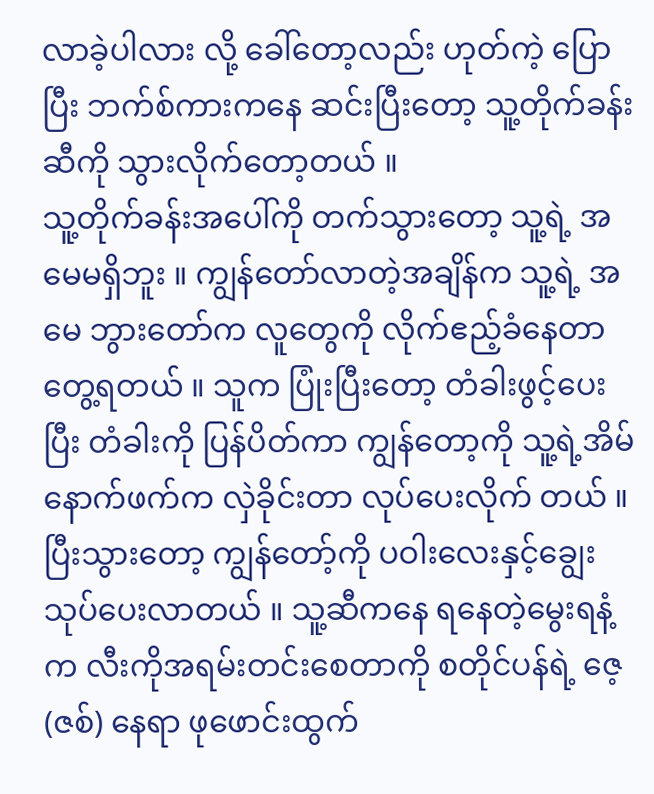လာခဲ့ပါလား လို့ ခေါ်တော့လည်း ဟုတ်ကဲ့ ပြောပြီး ဘက်စ်ကားကနေ ဆင်းပြီးတော့ သူ့တိုက်ခန်းဆီကို သွားလိုက်တော့တယ် ။
သူ့တိုက်ခန်းအပေါ်ကို တက်သွားတော့ သူ့ရဲ့ အမေမရှိဘူး ။ ကျွန်တော်လာတဲ့အချိန်က သူ့ရဲ့ အမေ ဘွားတော်က လူတွေကို လိုက်ဧည့်ခံနေတာ တွေ့ရတယ် ။ သူက ပြုံးပြီးတော့ တံခါးဖွင့်ပေးပြီး တံခါးကို ပြန်ပိတ်ကာ ကျွန်တော့ကို သူ့ရဲ့အိမ် နောက်ဖက်က လှဲခိုင်းတာ လုပ်ပေးလိုက် တယ် ။
ပြီးသွားတော့ ကျွန်တော့်ကို ပဝါးလေးနှင့်ချွေး သုပ်ပေးလာတယ် ။ သူ့ဆီကနေ ရနေတဲ့မွေးရနံ့က လီးကိုအရမ်းတင်းစေတာကို စတိုင်ပန်ရဲ့ ဇေ့ (ဇစ်) နေရာ ဖုဖောင်းထွက်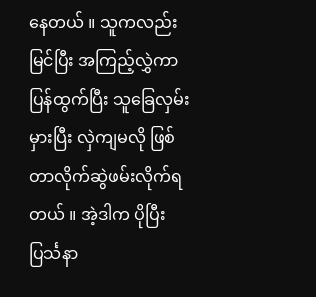နေတယ် ။ သူကလည်း မြင်ပြီး အကြည့်လွှဲကာ ပြန်ထွက်ပြီး သူခြေလှမ်းမှားပြီး လှဲကျမလို ဖြစ်တာလိုက်ဆွဲဖမ်းလိုက်ရတယ် ။ အဲ့ဒါက ပိုပြီး ပြင်္သနာ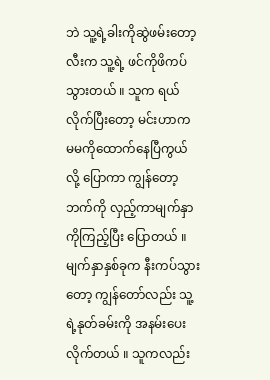ဘဲ သူ့ရဲ့ခါးကိုဆွဲဖမ်းတော့ လီးက သူ့ရဲ့ ဖင်ကိုဖိကပ်သွားတယ် ။ သူက ရယ်လိုက်ပြီးတော့ မင်းဟာက မမကိုထောက်နေပြီကွယ် လို့ ပြောကာ ကျွန်တော့ဘက်ကို လှည့်ကာမျက်နှာကိုကြည့်ပြီး ပြောတယ် ။
မျက်နှာနှစ်ခုက နီးကပ်သွားတော့ ကျွန်တော်လည်း သူ့ရဲ့နုတ်ခမ်းကို အနမ်းပေးလိုက်တယ် ။ သူကလည်း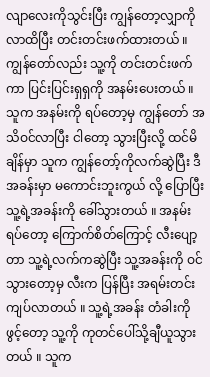လျာလေးကိုသွင်းပြီး ကျွန်တော့လျှာကို လာထိပြီး တင်းတင်းဖက်ထားတယ် ။ ကျွန်တော်လည်း သူ့ကို တင်းတင်းဖက်ကာ ပြင်းပြင်းရှရှကို အနမ်းပေးတယ် ။
သူက အနမ်းကို ရပ်တော့မှ ကျွန်တော် အသိဝင်လာပြီး ငါတော့ သွားပြီးလို့ ထင်မိချိန်မှာ သူက ကျွန်တော့်ကိုလက်ဆွဲပြီး ဒီအခန်းမှာ မကောင်းဘူးကွယ် လို့ ပြောပြီး သူ့ရဲ့အခန်းကို ခေါ်သွားတယ် ။ အနမ်းရပ်တော့ ကြောက်စိတ်ကြောင့် လီးပျော့တာ သူ့ရဲ့လက်ကဆွဲပြီး သူ့အခန်းကို ဝင်သွားတော့မှ လီးက ပြန်ပြီး အရမ်းတင်းကျပ်လာတယ် ။ သူ့ရဲ့အခန်း တံခါးကိုဖွင့်တော့ သူ့ကို ကုတင်ပေါ်သို့ချီယူသွားတယ် ။ သူက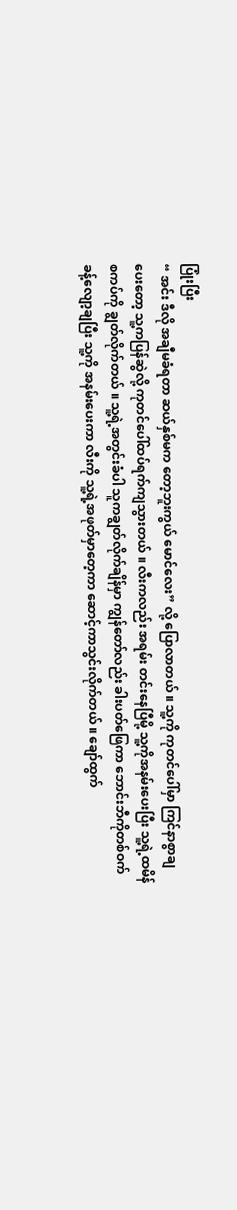ပြုံးပြီး
“ အင်း ဒီလို အချီမခံရတာ ဆယ်နှစ်မက တော့ဘူးကွယ် မောင်လေး” လို့ ပြောလာတယ် ။ သူ့ကို ကုတင်ပေါ်မှာ ကြင်နာစွာချပေးတော့ သူ့ကပြန်ဆွဲလို့ ကုတင်ပေါ်ထပ်ရက်ကျသွားတယ် ။ လီးကလည်း အရမ်း တင်းနေပြီမို့ သူ့ကိုအနမ်းပေးပြီး သူ့ရဲ့ထမိန်စကပ်ကို ချွတ်လိုက်တယ် ။ သူ့ရဲ့အတွင်းခံပါ သူကချွတ်လိုက်ချိန်မှာ ကျွန်တော်လည်း ခါးပတ်ဖြေကာ ဘောင်းဘီကိုတစ်ဝက်ခန့်လျော့ချပြီး သူ့ကို အနမ်းပေးကာ လီးကို သူ့ရဲ့အဖုတ်မှာတေ့ကာ ဆောင့်ကာသွင်းလိုက်တယ် ။ ချော်ထွက်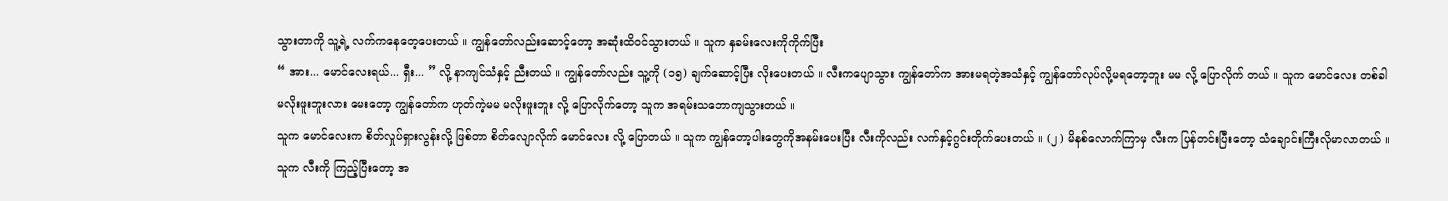သွားတာကို သူ့ရဲ့ လက်ကနေတေ့ပေးတယ် ။ ကျွန်တော်လည်းဆောင့်တော့ အဆုံးထိဝင်သွားတယ် ။ သူက နှခမ်းလေးကိုကိုက်ပြီး
“ အား... မောင်လေးရယ်... ရှီး... ” လို့ နာကျင်သံနှင့် ညီးတယ် ။ ကျွန်တော်လည်း သူ့ကို (၁၅) ချက်ဆောင့်ပြီး လိုးပေးတယ် ။ လီးကပျောသွား ကျွန်တော်က အားမရတဲ့အသံနှင့် ကျွန်တော်လုပ်လို့မရတော့ဘူး မမ လို့ ပြောလိုက် တယ် ။ သူက မောင်လေး တစ်ခါ မလိုးဖူးဘူးလား မေးတော့ ကျွန်တော်က ဟုတ်ကဲ့မမ မလိုးဖူးဘူး လို့ ပြောလိုက်တော့ သူက အရမ်းသဘောကျသွားတယ် ။
သူက မောင်လေးက စိတ်လှုပ်ရှားလွန်းလို့ ဖြစ်တာ စိတ်လျောလိုက် မောင်လေး လို့ ပြောတယ် ။ သူက ကျွန်တော့ပါးတွေကိုအနမ်းပေးပြီး လီးကိုလည်း လက်နှင့်ဂွင်းတိုက်ပေးတယ် ။ (၂ ) မိနစ်လောက်ကြာမှ လီးက ပြန်တင်းပြီးတော့ သံချောင်းကြီးလိုမာလာတယ် ။ သူက လီးကို ကြည့်ပြီးတော့ အ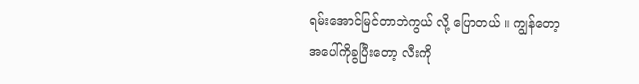ရမ်းအောင်မြင်တာဘဲကွယ် လို့ ပြောတယ် ။ ကျွန်တော့အပေါ်ကိုခွပြီးတော့ လီးကို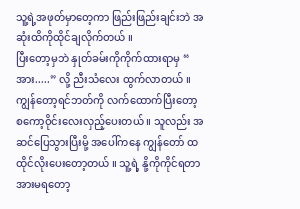သူ့ရဲ့အဖုတ်မှာတေ့ကာ ဖြည်းဖြည်းချင်းဘဲ အဆုံးထိကိုထိုင်ချလိုက်တယ် ။
ပြီးတော့မှဘဲ နှုတ်ခမ်းကိုကိုက်ထားရာမှ “ အား.....” လို့ ညီးသံလေး ထွက်လာတယ် ။ ကျွန်တော့ရင်ဘတ်ကို လက်ထောက်ပြီးတော့ စကော့ဝိုင်းလေးလှည့်ပေးတယ် ။ သူလည်း အဆင်ပြေသွားပြီးမို့ အပေါ်ကနေ ကျွန်တော် ထထိုင်လိုးပေးတော့တယ် ။ သူ့ရဲ့ နို့ကိုကိုင်ရတာ အားမရတော့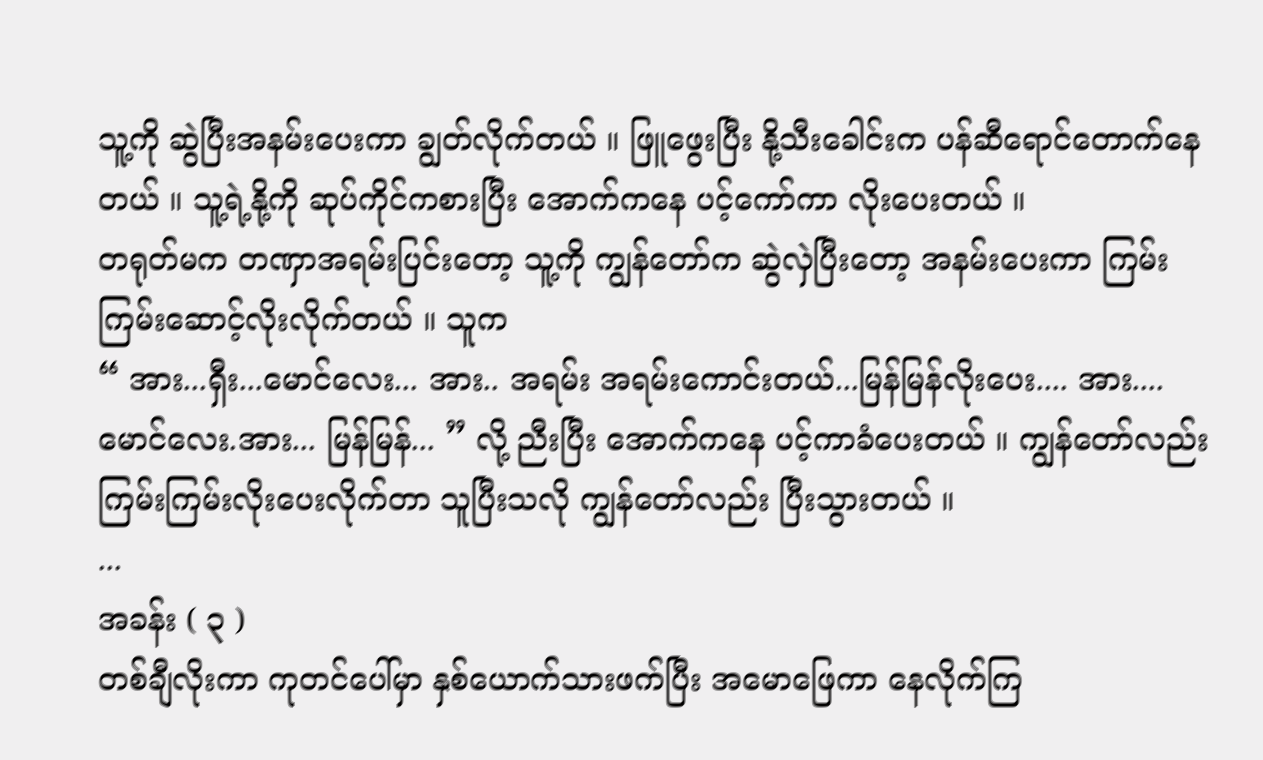သူ့ကို ဆွဲပြီးအနမ်းပေးကာ ချွတ်လိုက်တယ် ။ ဖြူဖွေးပြီး နို့သီးခေါင်းက ပန်ဆီရောင်တောက်နေတယ် ။ သူ့ရဲ့နို့ကို ဆုပ်ကိုင်ကစားပြီး အောက်ကနေ ပင့်ကော်ကာ လိုးပေးတယ် ။
တရုတ်မက တဏှာအရမ်းပြင်းတော့ သူ့ကို ကျွန်တော်က ဆွဲလှဲပြီးတော့ အနမ်းပေးကာ ကြမ်းကြမ်းဆောင့်လိုးလိုက်တယ် ။ သူက
“ အား...ရှီး...မောင်လေး... အား.. အရမ်း အရမ်းကောင်းတယ်...မြန်မြန်လိုးပေး.... အား....မောင်လေး.အား... မြန်မြန်... ” လို့ ညီးပြီး အောက်ကနေ ပင့်ကာခံပေးတယ် ။ ကျွန်တော်လည်း ကြမ်းကြမ်းလိုးပေးလိုက်တာ သူပြီးသလို ကျွန်တော်လည်း ပြီးသွားတယ် ။
...
အခန်း ( ၃ )
တစ်ချီလိုးကာ ကုတင်ပေါ်မှာ နှစ်ယောက်သားဖက်ပြီး အမောဖြေကာ နေလိုက်ကြ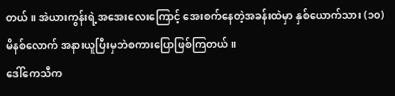တယ် ။ အဲယားကွန်းရဲ့အအေးလေးကြောင့် အေးစက်နေတဲ့အခန်းထဲမှာ နှစ်ယောက်သား (၁၀) မိနစ်လောက် အနားယူပြီးမှဘဲစကားပြောဖြစ်ကြတယ် ။
ဒေါ်ကေသီက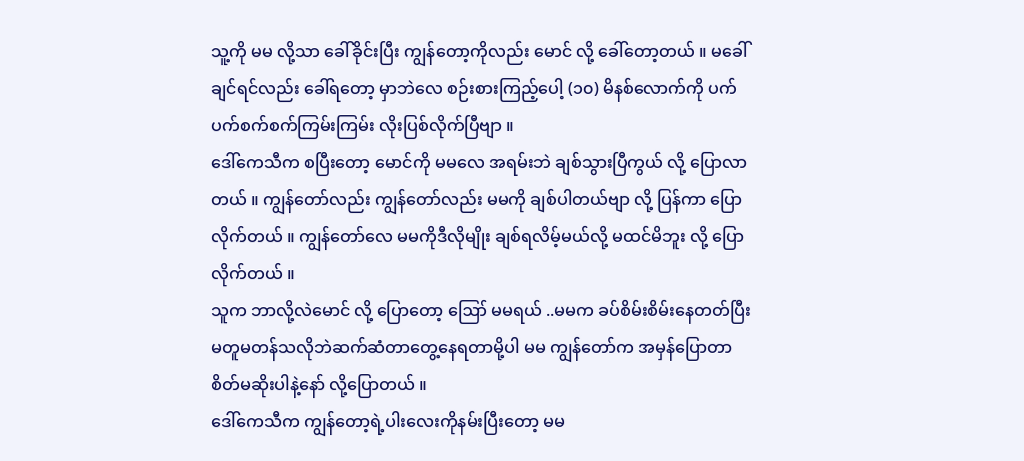သူ့ကို မမ လို့သာ ခေါ်ခိုင်းပြီး ကျွန်တော့ကိုလည်း မောင် လို့ ခေါ်တော့တယ် ။ မခေါ်ချင်ရင်လည်း ခေါ်ရတော့ မှာဘဲလေ စဉ်းစားကြည့်ပေါ့ (၁၀) မိနစ်လောက်ကို ပက်ပက်စက်စက်ကြမ်းကြမ်း လိုးပြစ်လိုက်ပြီဗျာ ။
ဒေါ်ကေသီက စပြီးတော့ မောင်ကို မမလေ အရမ်းဘဲ ချစ်သွားပြီကွယ် လို့ ပြောလာတယ် ။ ကျွန်တော်လည်း ကျွန်တော်လည်း မမကို ချစ်ပါတယ်ဗျာ လို့ ပြန်ကာ ပြောလိုက်တယ် ။ ကျွန်တော်လေ မမကိုဒီလိုမျိုး ချစ်ရလိမ့်မယ်လို့ မထင်မိဘူး လို့ ပြောလိုက်တယ် ။
သူက ဘာလို့လဲမောင် လို့ ပြောတော့ ဪ မမရယ် ..မမက ခပ်စိမ်းစိမ်းနေတတ်ပြီး မတူမတန်သလိုဘဲဆက်ဆံတာတွေ့နေရတာမို့ပါ မမ ကျွန်တော်က အမှန်ပြောတာ စိတ်မဆိုးပါနဲ့နော် လို့ပြောတယ် ။
ဒေါ်ကေသီက ကျွန်တော့ရဲ့ပါးလေးကိုနမ်းပြီးတော့ မမ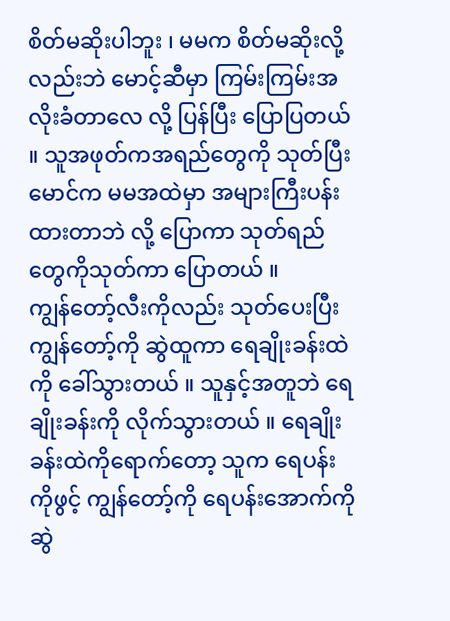စိတ်မဆိုးပါဘူး ၊ မမက စိတ်မဆိုးလို့လည်းဘဲ မောင့်ဆီမှာ ကြမ်းကြမ်းအလိုးခံတာလေ လို့ ပြန်ပြီး ပြောပြတယ် ။ သူအဖုတ်ကအရည်တွေကို သုတ်ပြီး မောင်က မမအထဲမှာ အများကြီးပန်းထားတာဘဲ လို့ ပြောကာ သုတ်ရည်တွေကိုသုတ်ကာ ပြောတယ် ။
ကျွန်တော့်လီးကိုလည်း သုတ်ပေးပြီး ကျွန်တော့်ကို ဆွဲထူကာ ရေချိုးခန်းထဲကို ခေါ်သွားတယ် ။ သူနှင့်အတူဘဲ ရေချိုးခန်းကို လိုက်သွားတယ် ။ ရေချိုးခန်းထဲကိုရောက်တော့ သူက ရေပန်းကိုဖွင့် ကျွန်တော့်ကို ရေပန်းအောက်ကိုဆွဲ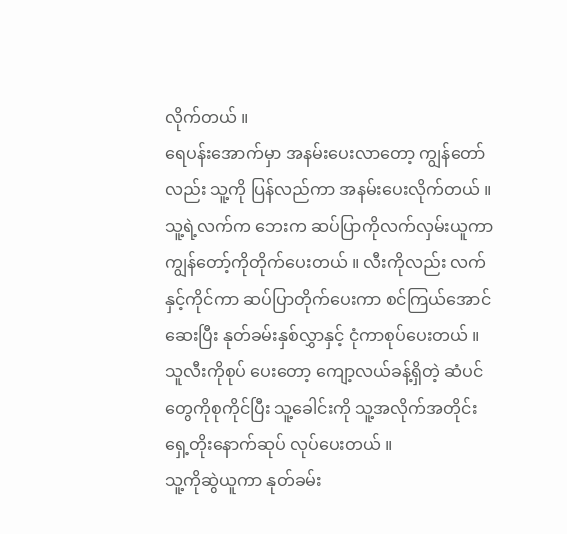လိုက်တယ် ။
ရေပန်းအောက်မှာ အနမ်းပေးလာတော့ ကျွန်တော်လည်း သူ့ကို ပြန်လည်ကာ အနမ်းပေးလိုက်တယ် ။ သူ့ရဲ့လက်က ဘေးက ဆပ်ပြာကိုလက်လှမ်းယူကာ ကျွန်တော့်ကိုတိုက်ပေးတယ် ။ လီးကိုလည်း လက်နှင့်ကိုင်ကာ ဆပ်ပြာတိုက်ပေးကာ စင်ကြယ်အောင်ဆေးပြီး နုတ်ခမ်းနှစ်လွှာနှင့် ငုံကာစုပ်ပေးတယ် ။ သူလီးကိုစုပ် ပေးတော့ ကျော့လယ်ခန့်ရှိတဲ့ ဆံပင်တွေကိုစုကိုင်ပြီး သူ့ခေါင်းကို သူ့အလိုက်အတိုင်း ရှေ့တိုးနောက်ဆုပ် လုပ်ပေးတယ် ။
သူ့ကိုဆွဲယူကာ နုတ်ခမ်း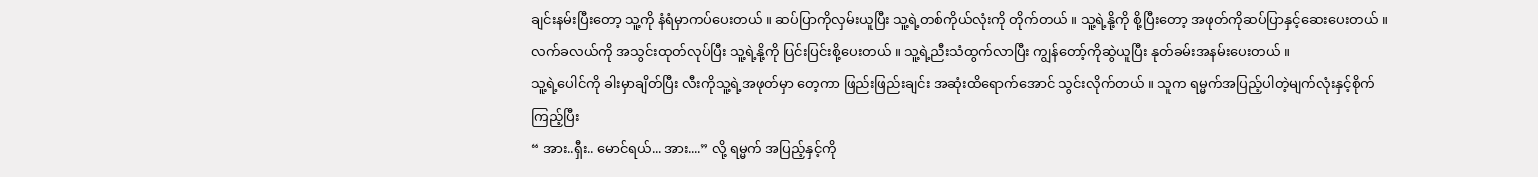ချင်းနမ်းပြီးတော့ သူ့ကို နံရံမှာကပ်ပေးတယ် ။ ဆပ်ပြာကိုလှမ်းယူပြီး သူ့ရဲ့တစ်ကိုယ်လုံးကို တိုက်တယ် ။ သူ့ရဲ့နို့ကို စို့ပြီးတော့ အဖုတ်ကိုဆပ်ပြာနှင့်ဆေးပေးတယ် ။ လက်ခလယ်ကို အသွင်းထုတ်လုပ်ပြီး သူ့ရဲ့နို့ကို ပြင်းပြင်းစို့ပေးတယ် ။ သူ့ရဲ့ညီးသံထွက်လာပြီး ကျွန်တော့်ကိုဆွဲယူပြီး နုတ်ခမ်းအနမ်းပေးတယ် ။
သူ့ရဲ့ပေါင်ကို ခါးမှာချိတ်ပြီး လီးကိုသူ့ရဲ့အဖုတ်မှာ တေ့ကာ ဖြည်းဖြည်းချင်း အဆုံးထိရောက်အောင် သွင်းလိုက်တယ် ။ သူက ရမ္မက်အပြည့်ပါတဲ့မျက်လုံးနှင့်စိုက်ကြည့်ပြီး
“ အား..ရှီး.. မောင်ရယ်... အား....” လို့ ရမ္မက် အပြည့်နှင့်ကို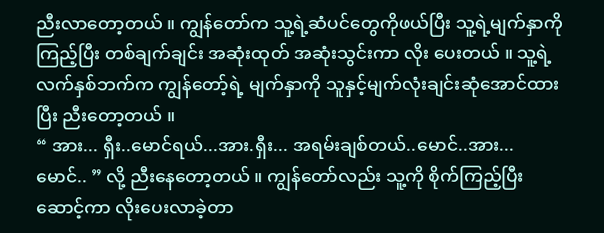ညီးလာတော့တယ် ။ ကျွန်တော်က သူ့ရဲ့ဆံပင်တွေကိုဖယ်ပြီး သူ့ရဲ့မျက်နှာကို ကြည့်ပြီး တစ်ချက်ချင်း အဆုံးထုတ် အဆုံးသွင်းကာ လိုး ပေးတယ် ။ သူ့ရဲ့လက်နှစ်ဘက်က ကျွန်တော့်ရဲ့ မျက်နှာကို သူနှင့်မျက်လုံးချင်းဆုံအောင်ထားပြီး ညီးတော့တယ် ။
“ အား... ရှီး..မောင်ရယ်...အား.ရှီး... အရမ်းချစ်တယ်..မောင်..အား...မောင်.. ” လို့ ညီးနေတော့တယ် ။ ကျွန်တော်လည်း သူ့ကို စိုက်ကြည့်ပြီး ဆောင့်ကာ လိုးပေးလာခဲ့တာ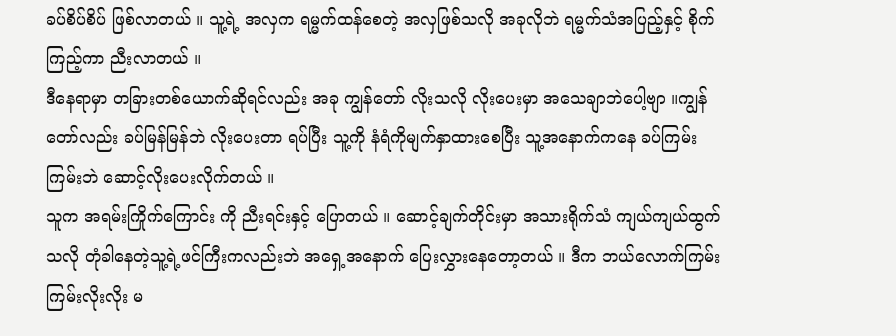ခပ်စိပ်စိပ် ဖြစ်လာတယ် ။ သူ့ရဲ့ အလှက ရမ္မက်ထန်စေတဲ့ အလှဖြစ်သလို အခုလိုဘဲ ရမ္မက်သံအပြည့်နှင့် စိုက်ကြည့်ကာ ညီးလာတယ် ။
ဒီနေရာမှာ တခြားတစ်ယောက်ဆိုရင်လည်း အခု ကျွန်တော် လိုးသလို လိုးပေးမှာ အသေချာဘဲပေါ့ဗျာ ။ကျွန်တော်လည်း ခပ်မြန်မြန်ဘဲ လိုးပေးတာ ရပ်ပြီး သူ့ကို နံရံကိုမျက်နှာထားစေပြီး သူ့အနောက်ကနေ ခပ်ကြမ်းကြမ်းဘဲ ဆောင့်လိုးပေးလိုက်တယ် ။
သူက အရမ်းကြိုက်ကြောင်း ကို ညီးရင်းနှင့် ပြောတယ် ။ ဆောင့်ချက်တိုင်းမှာ အသားရိုက်သံ ကျယ်ကျယ်ထွက်သလို တုံခါနေတဲ့သူ့ရဲ့ဖင်ကြီးကလည်းဘဲ အရှေ့အနောက် ပြေးလွှားနေတော့တယ် ။ ဒီက ဘယ်လောက်ကြမ်းကြမ်းလိုးလိုး မ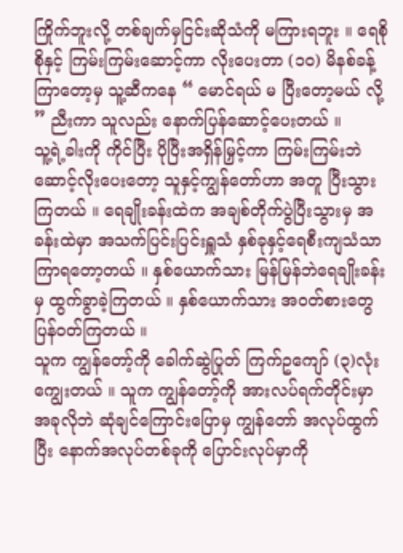ကြိုက်ဘူးလို့ တစ်ချက်မှငြင်းဆိုသံကို မကြားရဘူး ။ ရေစိုစိုနှင့် ကြမ်းကြမ်းဆောင့်ကာ လိုးပေးတာ (၁၀) မိနစ်ခန့် ကြာတော့မှ သူ့ဆီကနေ “ မောင်ရယ် မ ပြီးတော့မယ် လို့ ” ညီးကာ သူလည်း နောက်ပြန်ဆောင့်ပေးတယ် ။
သူ့ရဲ့ခါးကို ကိုင်ပြီး ပိုပြီးအရှိန်မြှင့်ကာ ကြမ်းကြမ်းဘဲ ဆောင့်လိုးပေးတော့ သူနှင့်ကျွန်တော်ဟာ အတူ ပြီးသွားကြတယ် ။ ရေချိုးခန်းထဲက အချစ်တိုက်ပွဲပြီးသွားမှ အခန်းထဲမှာ အသက်ပြင်းပြင်းရှူသံ နှစ်ခုနှင့်ရေစီးကျသံသာ ကြာရတော့တယ် ။ နှစ်ယောက်သား မြန်မြန်ဘဲရေချိုးခန်းမှ ထွက်ခွာခဲ့ကြတယ် ။ နှစ်ယောက်သား အဝတ်စားတွေ ပြန်ဝတ်ကြတယ် ။
သူက ကျွန်တော့်ကို ခေါက်ဆွဲပြုတ် ကြက်ဥကျော် (၃)လုံး ကျွေးတယ် ။ သူက ကျွန်တော့်ကို အားလပ်ရက်တိုင်းမှာ အခုလိုဘဲ ဆုံချင်ကြောင်းပြောမှ ကျွန်တော် အလုပ်ထွက်ပြီး နောက်အလုပ်တစ်ခုကို ပြောင်းလုပ်မှာကို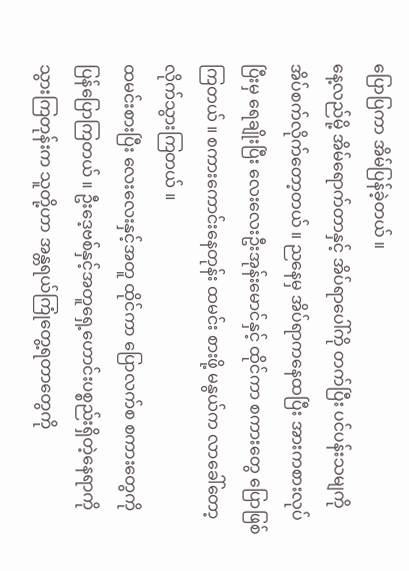ပြောပြကာ အိမ်ပြန်ခဲ့တယ် ။
နေ့လည်မို့ အိမ်ရောက်တာနှင့် အိပ်ရာပေါ်ကို တက်ပြီး ပင်ပန်းသမျကို အိပ်စက်လိုက်တော့တယ် ။ ညနေမှ အိပ်ရာကနေထပြီး အားကစားလုပ်ပြီးမှ ရေချိုးပြီး လေးလေးဦးအုန်းမောင်နှင့် ထိုင်ကာ စကားတွေ ပြောဖြစ်ကြတယ် ။ စကားကောင်းနေတုန်း ထမင်း စားဖို့ မနွယ်က လာခေါ်တော့ လိုက်သွားကြတယ် ။
ထမင်းစားပြီး လေးလေးနှင့်အတူ ထိုင်ကာ ပြောလက်စ စကားတွေကို ပြန်ပြောကြတယ် ။ ဦးဒေ့ဗစ်နှင့်အတူရှေ့ဟောင်းပစ္စည်းရှိတဲ့နေရာကို သွားကြတုန်းက သူတို့ဟာ အန္တရယ်ကြုံတွေ့ရတာတွေကို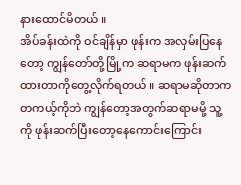နားထောင်မိတယ် ။
အိပ်ခန်းထဲကို ဝင်ချိန်မှာ ဖုန်းက အလှမ်းပြနေတော့ ကျွန်တော်တို့မြို့က ဆရာမက ဖုန်းဆက်ထားတာကိုတွေ့လိုက်ရတယ် ။ ဆရာမဆိုတာက တကယ့်ကိုဘဲ ကျွန်တော့အတွက်ဆရာမမို့ သူ့ကို ဖုန်းဆက်ပြီးတော့နေကောင်းကြောင်း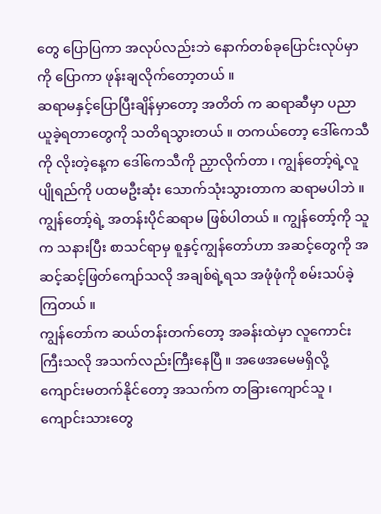တွေ ပြောပြကာ အလုပ်လည်းဘဲ နောက်တစ်ခုပြောင်းလုပ်မှာကို ပြောကာ ဖုန်းချလိုက်တော့တယ် ။
ဆရာမနှင့်ပြောပြီးချိန်မှာတော့ အတိတ် က ဆရာဆီမှာ ပညာယူခဲ့ရတာတွေကို သတိရသွားတယ် ။ တကယ်တော့ ဒေါ်ကေသီကို လိုးတဲ့နေ့က ဒေါ်ကေသီကို ညှာလိုက်တာ ၊ ကျွန်တော့်ရဲ့လူပျိုရည်ကို ပထမဦးဆုံး သောက်သုံးသွားတာက ဆရာမပါဘဲ ။ ကျွန်တော့်ရဲ့ အတန်းပိုင်ဆရာမ ဖြစ်ပါတယ် ။ ကျွန်တော့်ကို သူက သနားပြီး စာသင်ရာမှ စူနှင့်ကျွန်တော်ဟာ အဆင့်တွေကို အဆင့်ဆင့်ဖြတ်ကျော်သလို အချစ်ရဲ့ရသ အဖုံဖုံကို စမ်းသပ်ခဲ့ကြတယ် ။
ကျွန်တော်က ဆယ်တန်းတက်တော့ အခန်းထဲမှာ လူကောင်းကြီးသလို အသက်လည်းကြီးနေပြီ ။ အဖေအမေမရှိလို့ ကျောင်းမတက်နိုင်တော့ အသက်က တခြားကျောင်သူ ၊ ကျောင်းသားတွေ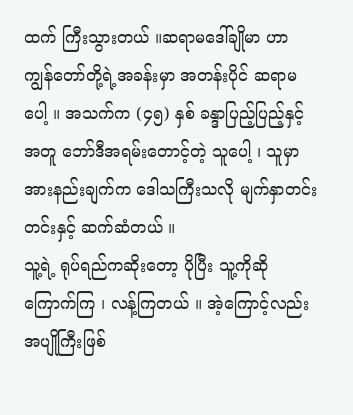ထက် ကြီးသွားတယ် ။ဆရာမဒေါ်ချိုမာ ဟာ ကျွန်တော်တို့ရဲ့အခန်းမှာ အတန်းပိုင် ဆရာမပေါ့ ။ အသက်က (၄၅) နှစ် ခန္ဒာပြည့်ပြည့်နှင့်အတူ ဘော်ဒီအရမ်းတောင့်တဲ့ သူပေါ့ ၊ သူမှာ အားနည်းချက်က ဒေါသကြီးသလို မျက်နှာတင်းတင်းနှင့် ဆက်ဆံတယ် ။
သူ့ရဲ့ ရုပ်ရည်ကဆိုးတော့ ပိုပြီး သူ့ကိုဆို ကြောက်ကြ ၊ လန့်ကြတယ် ။ အဲ့ကြောင့်လည်း အပျိုကြီးဖြစ်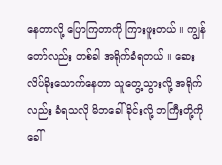နေတာလို့ ပြောကြတာကို ကြားဖူးတယ် ။ ကျွန်တော်လည်း တစ်ခါ အရိုက်ခံရတယ် ။ ဆေးလိပ်ခိုးသောက်နေတာ သူတွေ့သွားလို့ အရိုက်လည်း ခံရသလို မိဘခေါ်ခိုင်းလို့ ဘကြီးတို့ကို ခေါ်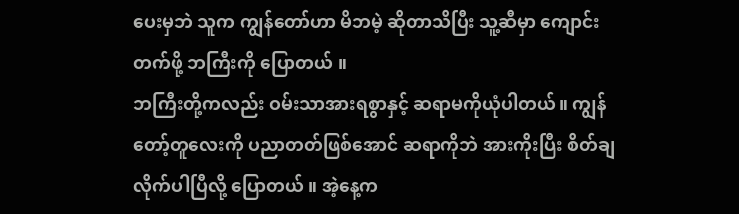ပေးမှဘဲ သူက ကျွန်တော်ဟာ မိဘမဲ့ ဆိုတာသိပြီး သူ့ဆီမှာ ကျောင်းတက်ဖို့ ဘကြီးကို ပြောတယ် ။
ဘကြီးတို့ကလည်း ဝမ်းသာအားရစွာနှင့် ဆရာမကိုယုံပါတယ်။ ကျွန်တော့်တူလေးကို ပညာတတ်ဖြစ်အောင် ဆရာကိုဘဲ အားကိုးပြီး စိတ်ချလိုက်ပါပြီလို့ ပြောတယ် ။ အဲ့နေ့က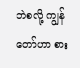ဘဲစလို့ ကျွန်တော်ဟာ စား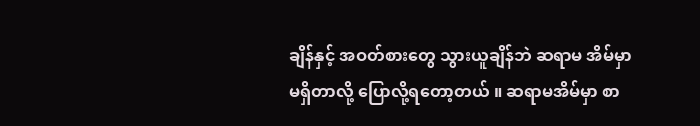ချိန်နှင့် အဝတ်စားတွေ သွားယူချိန်ဘဲ ဆရာမ အိမ်မှာ မရှိတာလို့ ပြောလို့ရတော့တယ် ။ ဆရာမအိမ်မှာ စာ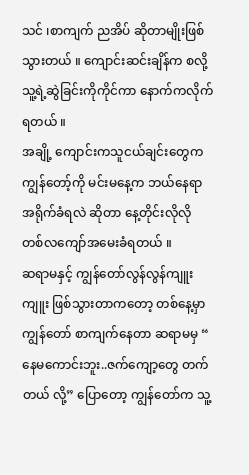သင် ၊စာကျက် ညအိပ် ဆိုတာမျိုးဖြစ်သွားတယ် ။ ကျောင်းဆင်းချိန်က စလို့ သူ့ရဲ့ဆွဲခြင်းကိုကိုင်ကာ နောက်ကလိုက်ရတယ် ။
အချို့ ကျောင်းကသူငယ်ချင်းတွေက ကျွန်တော့်ကို မင်းမနေ့က ဘယ်နေရာ အရိုက်ခံရလဲ ဆိုတာ နေ့တိုင်းလိုလို တစ်လကျော်အမေးခံရတယ် ။
ဆရာမနှင့် ကျွန်တော်လွန်လွန်ကျူးကျူး ဖြစ်သွားတာကတော့ တစ်နေ့မှာ ကျွန်တော် စာကျက်နေတာ ဆရာမမှ “ နေမကောင်းဘူး..ဇက်ကျော့တွေ တက်တယ် လို့” ပြောတော့ ကျွန်တော်က သူ့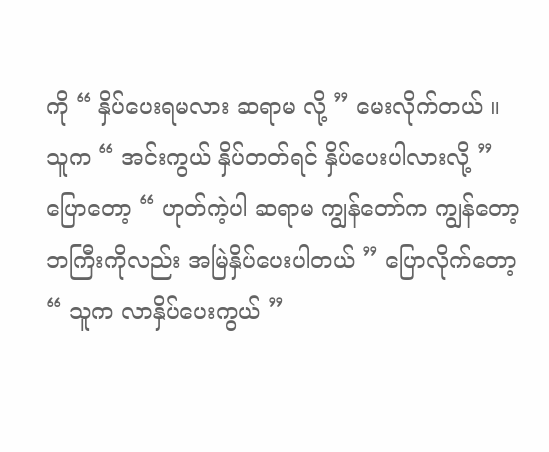ကို “ နှိပ်ပေးရမလား ဆရာမ လို့ ” မေးလိုက်တယ် ။ သူက “ အင်းကွယ် နှိပ်တတ်ရင် နှိပ်ပေးပါလားလို့ ” ပြောတော့ “ ဟုတ်ကဲ့ပါ ဆရာမ ကျွန်တော်က ကျွန်တော့ ဘကြီးကိုလည်း အမြဲနှိပ်ပေးပါတယ် ” ပြောလိုက်တော့ “ သူက လာနှိပ်ပေးကွယ် ”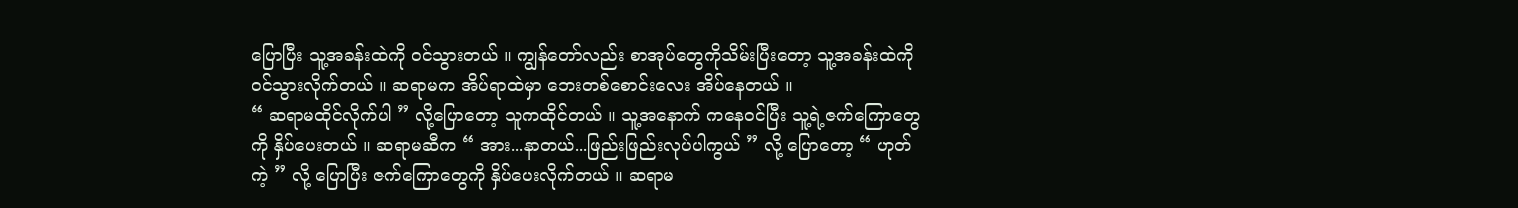ပြောပြီး သူ့အခန်းထဲကို ဝင်သွားတယ် ။ ကျွန်တော်လည်း စာအုပ်တွေကိုသိမ်းပြီးတော့ သူ့အခန်းထဲကို ဝင်သွားလိုက်တယ် ။ ဆရာမက အိပ်ရာထဲမှာ ဘေးတစ်စောင်းလေး အိပ်နေတယ် ။
“ ဆရာမထိုင်လိုက်ပါ ” လို့ပြောတော့ သူကထိုင်တယ် ။ သူ့အနောက် ကနေဝင်ပြီး သူ့ရဲ့ဇက်ကြောတွေကို နှိပ်ပေးတယ် ။ ဆရာမဆီက “ အား...နာတယ်...ဖြည်းဖြည်းလုပ်ပါကွယ် ” လို့ ပြောတော့ “ ဟုတ်ကဲ့ ” လို့ ပြောပြီး ဇက်ကြောတွေကို နှိပ်ပေးလိုက်တယ် ။ ဆရာမ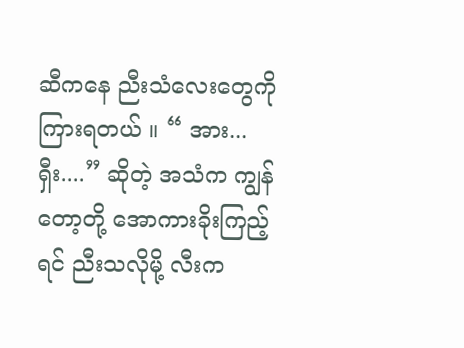ဆီကနေ ညီးသံလေးတွေကိုကြားရတယ် ။ “ အား...ရှီး....” ဆိုတဲ့ အသံက ကျွန်တော့တို့ အောကားခိုးကြည့်ရင် ညီးသလိုမို့ လီးက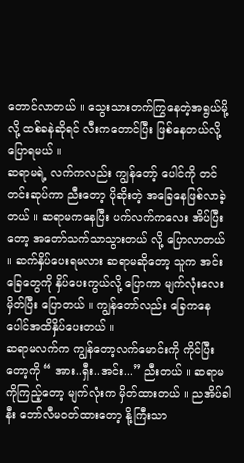တောင်လာတယ် ။ သွေးသားတက်ကြွနေတဲ့အရွယ်မို့လို့ ထစ်ခနဲဆိုရင် လီးကတောင်ပြီး ဖြစ်နေတယ်လို့ ပြောရမယ် ။
ဆရာမရဲ့ လက်ကလည်း ကျွန်တော့် ပေါင်ကို တင်တင်းဆုပ်ကာ ညီးတော့ ပိုဆိုးတဲ့ အခြေနေဖြစ်လာခဲ့တယ် ။ ဆရာမကနေပြီး ပက်လက်ကလေး အိပ်ပြီးတော့ အတော်သက်သာသွားတယ် လို့ ပြောလာတယ် ။ ဆက်နှိပ်ပေးရမလား ဆရာမဆိုတော့ သူက အင်း ခြေတွေကို နှိပ်ပေးကွယ်လို့ ပြောကာ မျက်လုံးလေးမှိတ်ပြီး ပြောတယ် ။ ကျွန်တော်လည်း ခြေကနေပေါင်အထိနှိပ်ပေးတယ် ။
ဆရာမလက်က ကျွန်တော့လက်မောင်းကို ကိုင်ပြီးတော့ကို “ အား..ရှီး..အင်း...” ညီးတယ် ။ ဆရာမကိုကြည့်တော့ မျက်လုံးက မှိတ်ထားတယ် ။ ညအိပ်ခါနီး ဘော်လီမဝတ်ထားတော့ နို့ကြီးသာ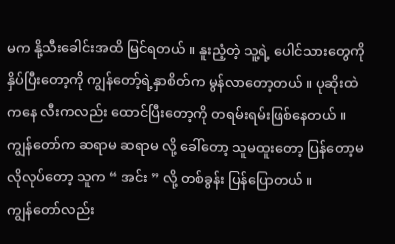မက နို့သီးခေါင်းအထိ မြင်ရတယ် ။ နူးညံ့တဲ့ သူ့ရဲ့ ပေါင်သားတွေကို နှိပ်ပြီးတော့ကို ကျွန်တော့်ရဲ့နှာစိတ်က မွန်လာတော့တယ် ။ ပုဆိုးထဲကနေ လီးကလည်း ထောင်ပြီးတော့ကို တရမ်းရမ်းဖြစ်နေတယ် ။ ကျွန်တော်က ဆရာမ ဆရာမ လို့ ခေါ်တော့ သူမထူးတော့ ပြန်တော့မလိုလုပ်တော့ သူက “ အင်း ” လို့ တစ်ခွန်း ပြန်ပြောတယ် ။
ကျွန်တော်လည်း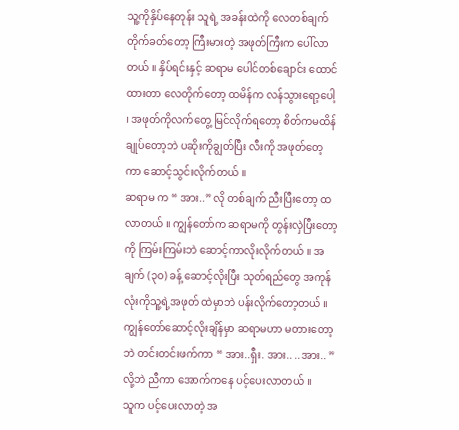သူ့ကိုနှိပ်နေတုန်း သူရဲ့ အခန်းထဲကို လေတစ်ချက်တိုက်ခတ်တော့ ကြီးမားတဲ့ အဖုတ်ကြီးက ပေါ်လာတယ် ။ နှိပ်ရင်းနှင့် ဆရာမ ပေါင်တစ်ချောင်း ထောင်ထားတာ လေတိုက်တော့ ထမိန်က လန်သွားရော့ပေါ့ ၊ အဖုတ်ကိုလက်တွေ့ မြင်လိုက်ရတော့ စိတ်ကမထိန်ချုပ်တော့ဘဲ ပဆိုးကိုချွတ်ပြီး လီးကို အဖုတ်တေ့ကာ ဆောင့်သွင်းလိုက်တယ် ။
ဆရာမ က “ အား..” လို တစ်ချက် ညီးပြီးတော့ ထလာတယ် ။ ကျွန်တော်က ဆရာမကို တွန်းလှဲပြီးတော့ ကို ကြမ်းကြမ်းဘဲ ဆောင့်ကာလိုးလိုက်တယ် ။ အချက် (၃၀) ခန့် ဆောင့်လိုးပြီး သုတ်ရည်တွေ အကုန်လုံးကိုသူ့ရဲ့အဖုတ် ထဲမှာဘဲ ပန်းလိုက်တော့တယ် ။ ကျွန်တော်ဆောင့်လိုးချိန်မှာ ဆရာမဟာ မတားတော့ဘဲ တင်းတင်းဖက်ကာ “ အား..ရှီး. အား.. ..အား.. ” လို့ဘဲ ညီကာ အောက်ကနေ ပင့်ပေးလာတယ် ။
သူက ပင့်ပေးလာတဲ့ အ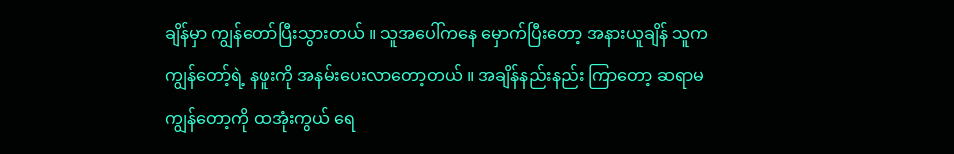ချိန်မှာ ကျွန်တော်ပြီးသွားတယ် ။ သူအပေါ်ကနေ မှောက်ပြီးတော့ အနားယူချိန် သူက ကျွန်တော့်ရဲ့ နဖူးကို အနမ်းပေးလာတော့တယ် ။ အချိန်နည်းနည်း ကြာတော့ ဆရာမ ကျွန်တော့ကို ထအုံးကွယ် ရေ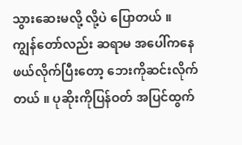သွားဆေးမလို့ လို့ပဲ ပြောတယ် ။
ကျွန်တော်လည်း ဆရာမ အပေါ်ကနေ ဖယ်လိုက်ပြီးတော့ ဘေးကိုဆင်းလိုက်တယ် ။ ပုဆိုးကိုပြန်ဝတ် အပြင်ထွက်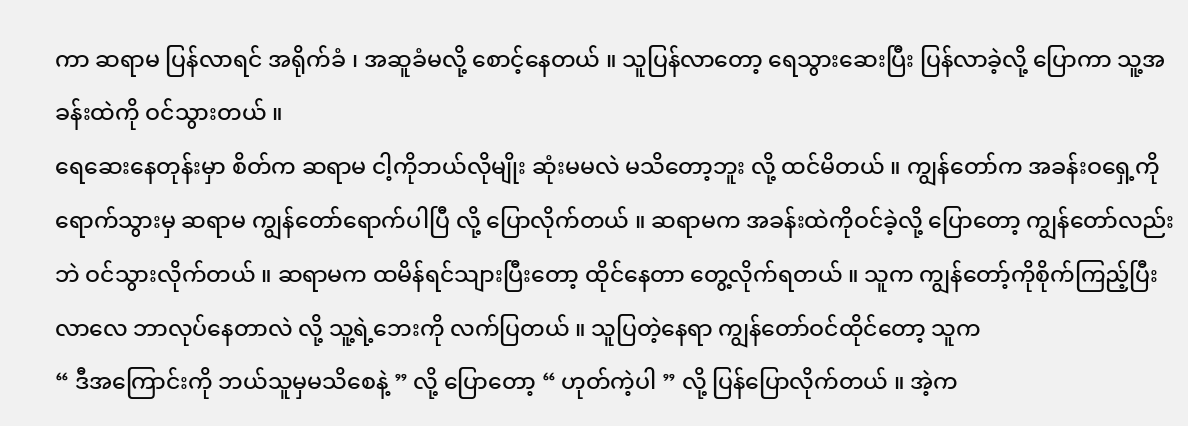ကာ ဆရာမ ပြန်လာရင် အရိုက်ခံ ၊ အဆူခံမလို့ စောင့်နေတယ် ။ သူပြန်လာတော့ ရေသွားဆေးပြီး ပြန်လာခဲ့လို့ ပြောကာ သူ့အခန်းထဲကို ဝင်သွားတယ် ။
ရေဆေးနေတုန်းမှာ စိတ်က ဆရာမ ငါ့ကိုဘယ်လိုမျိုး ဆုံးမမလဲ မသိတော့ဘူး လို့ ထင်မိတယ် ။ ကျွန်တော်က အခန်းဝရှေ့ကို ရောက်သွားမှ ဆရာမ ကျွန်တော်ရောက်ပါပြီ လို့ ပြောလိုက်တယ် ။ ဆရာမက အခန်းထဲကိုဝင်ခဲ့လို့ ပြောတော့ ကျွန်တော်လည်းဘဲ ဝင်သွားလိုက်တယ် ။ ဆရာမက ထမိန်ရင်သျားပြီးတော့ ထိုင်နေတာ တွေ့လိုက်ရတယ် ။ သူက ကျွန်တော့်ကိုစိုက်ကြည့်ပြီး လာလေ ဘာလုပ်နေတာလဲ လို့ သူ့ရဲ့ဘေးကို လက်ပြတယ် ။ သူပြတဲ့နေရာ ကျွန်တော်ဝင်ထိုင်တော့ သူက
“ ဒီအကြောင်းကို ဘယ်သူမှမသိစေနဲ့ ” လို့ ပြောတော့ “ ဟုတ်ကဲ့ပါ ” လို့ ပြန်ပြောလိုက်တယ် ။ အဲ့က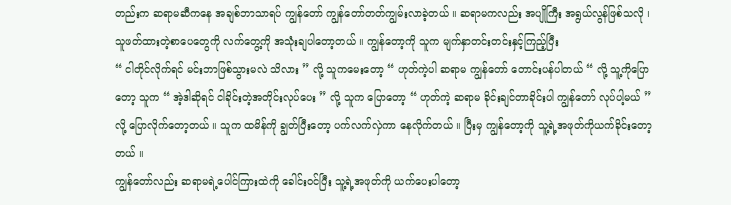တည်းက ဆရာမဆီကနေ အချစ်ဘာသာရပ် ကျွန်တော် ကျွန်တော်တတ်ကျွမ်းလာခဲ့တယ် ။ ဆရာမကလည်း အပျိုကြီး အရွယ်လွန်ဖြစ်သလို ၊ သူဖတ်ထားတဲ့စာပေတွေကို လက်တွေ့ကို အသုံးချပါတော့တယ် ။ ကျွန်တော့ကို သူက မျက်နှာတင်းတင်းနှင့်ကြည့်ပြီး
“ ငါတိုင်လိုက်ရင် မင်းဘာဖြစ်သွားမလဲ သိလား ” လို့ သူကမေးတော့ “ ဟုတ်ကဲ့ပါ ဆရာမ ကျွန်တော် တောင်းပန်ပါတယ် “ လို့ သူ့ကိုပြောတော့ သူက “ အဲ့ဒါဆိုရင် ငါခိုင်းတဲ့အတိုင်းလုပ်ပေး ” လို့ သူက ပြောတော့ “ ဟုတ်ကဲ့ ဆရာမ ခိုင်းချင်တာခိုင်းပါ ကျွန်တော် လုပ်ပါ့မယ် ” လို့ ပြောလိုက်တော့တယ် ။ သူက ထမိန်ကို ချွတ်ပြီးတော့ ပက်လက်လှဲကာ နေလိုက်တယ် ။ ပြီးမှ ကျွန်တော့ကို သူ့ရဲ့အဖုတ်ကိုယက်ခိုင်းတော့တယ် ။
ကျွန်တော်လည်း ဆရာမရဲ့ပေါင်ကြားထဲကို ခေါင်းဝင်ပြီး သူ့ရဲ့အဖုတ်ကို ယက်ပေးပါတော့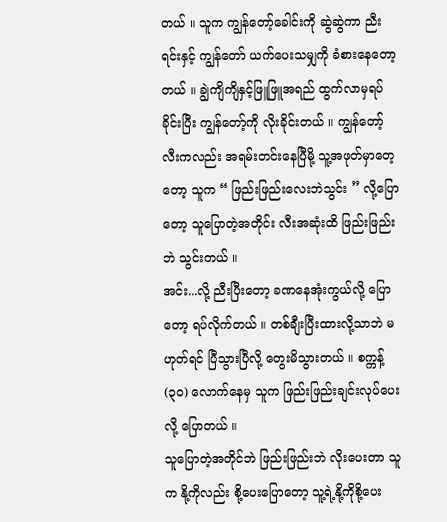တယ် ။ သူက ကျွန်တော့်ခေါင်းကို ဆွဲဆွဲကာ ညီးရင်းနှင့် ကျွန်တော် ယက်ပေးသမျှကို ခံစားနေတော့တယ် ။ ချွဲကျိကျိနှင့်ဖြူဖြူအရည် ထွက်လာမှရပ်ခိုင်းပြီး ကျွန်တော့်ကို လိုးခိုင်းတယ် ။ ကျွန်တော့်လီးကလည်း အရမ်းတင်းနေပြီမို့ သူ့အဖုတ်မှာတေ့တော့ သူက “ ဖြည်းဖြည်းလေးဘဲသွင်း ” လို့ပြောတော့ သူပြောတဲ့အတိုင်း လီးအဆုံးထိ ဖြည်းဖြည်းဘဲ သွင်းတယ် ။
အင်း...လို့ ညီးပြီးတော့ ခဏနေအုံးကွယ်လို့ ပြောတော့ ရပ်လိုက်တယ် ။ တစ်ချီးပြီးထားလို့သာဘဲ မဟုတ်ရင် ပြီသွားပြီလို့ တွေးမိသွားတယ် ။ စက္ကန့် (၃၀) လောက်နေမှ သူက ဖြည်းဖြည်းချင်းလုပ်ပေးလို့ ပြောတယ် ။
သူပြောတဲ့အတိုင်ဘဲ ဖြည်းဖြည်းဘဲ လိုးပေးတာ သူက နို့ကိုလည်း စို့ပေးပြောတော့ သူ့ရဲ့နို့ကိုစို့ပေး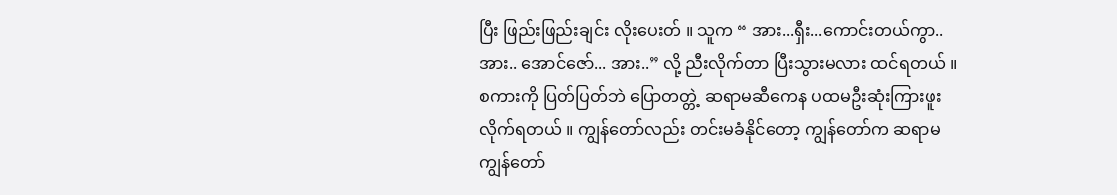ပြီး ဖြည်းဖြည်းချင်း လိုးပေးတ် ။ သူက “ အား...ရှီး...ကောင်းတယ်ကွာ.. အား.. အောင်ဇော်... အား..” လို့ ညီးလိုက်တာ ပြီးသွားမလား ထင်ရတယ် ။ စကားကို ပြတ်ပြတ်ဘဲ ပြောတတ္တဲ့ ဆရာမဆီကေန ပထမဦးဆုံးကြားဖူးလိုက်ရတယ် ။ ကျွန်တော်လည်း တင်းမခံနိုင်တော့ ကျွန်တော်က ဆရာမ ကျွန်တော်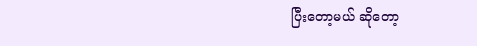ပြီးတော့မယ် ဆိုတော့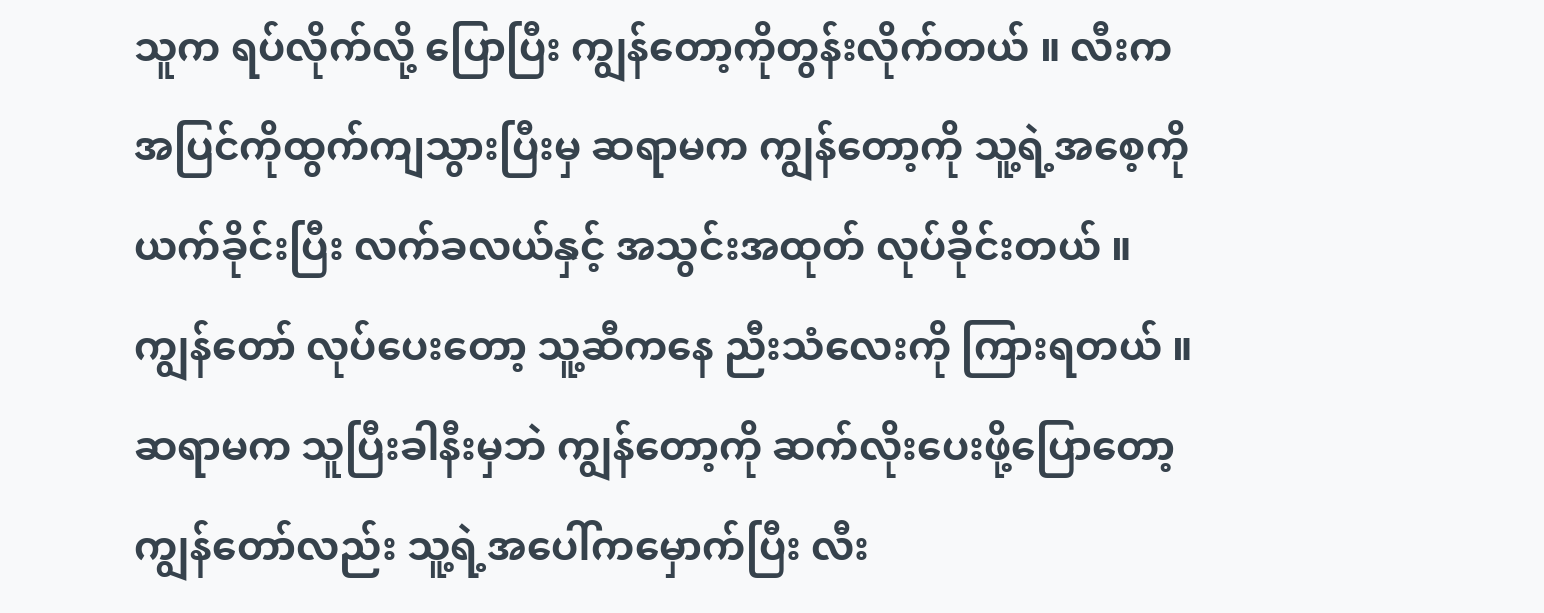သူက ရပ်လိုက်လို့ ပြောပြီး ကျွန်တော့ကိုတွန်းလိုက်တယ် ။ လီးက အပြင်ကိုထွက်ကျသွားပြီးမှ ဆရာမက ကျွန်တော့ကို သူ့ရဲ့အစေ့ကို ယက်ခိုင်းပြီး လက်ခလယ်နှင့် အသွင်းအထုတ် လုပ်ခိုင်းတယ် ။
ကျွန်တော် လုပ်ပေးတော့ သူ့ဆီကနေ ညီးသံလေးကို ကြားရတယ် ။ ဆရာမက သူပြီးခါနီးမှဘဲ ကျွန်တော့ကို ဆက်လိုးပေးဖို့ပြောတော့ ကျွန်တော်လည်း သူ့ရဲ့အပေါ်ကမှောက်ပြီး လီး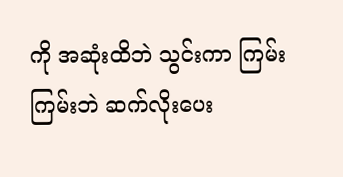ကို အဆုံးထိဘဲ သွင်းကာ ကြမ်းကြမ်းဘဲ ဆက်လိုးပေး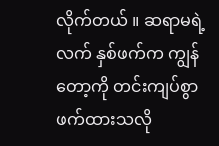လိုက်တယ် ။ ဆရာမရဲ့လက် နှစ်ဖက်က ကျွန်တော့ကို တင်းကျပ်စွာဖက်ထားသလို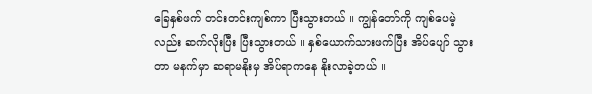ခြေနှစ်ဖက် တင်းတင်းကျစ်ကာ ပြီးသွားတယ် ။ ကျွန်တော်ကို ကျစ်ပေမဲ့လည်း ဆက်လိုးပြီး ပြီးသွားတယ် ။ နှစ်ယောက်သားဖက်ပြီး အိပ်ပျော် သွားတာ မနက်မှာ ဆရာမနိုးမှ အိပ်ရာကနေ နိုးလာခဲ့တယ် ။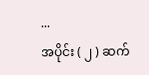...
အပိုင်း ( ၂ ) ဆက်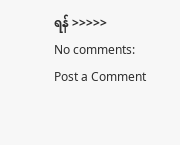ရန် >>>>>
No comments:
Post a Comment